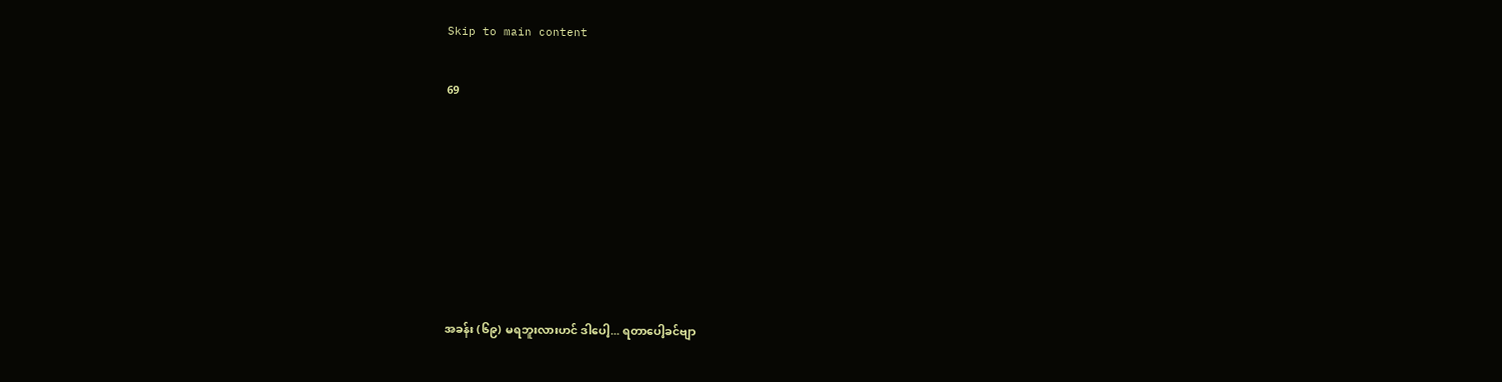Skip to main content

69







အခန်း (၆၉) မရဘူးလားဟင် ဒါပေါ့... ရတာပေါ့ခင်ဗျာ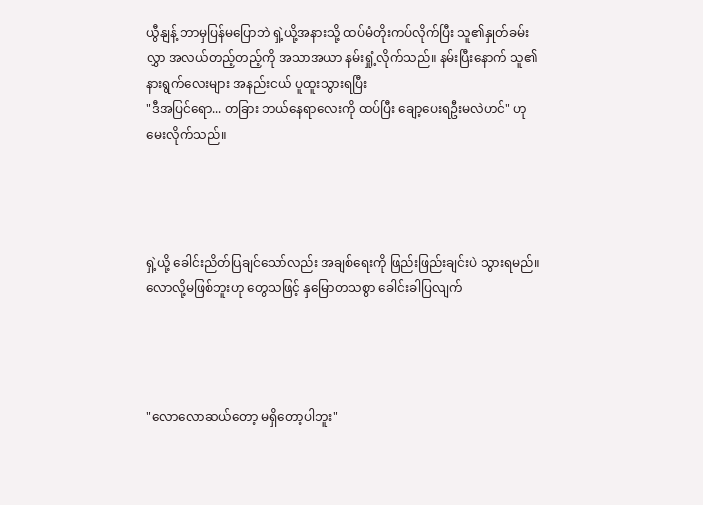ယွီနျန့် ဘာမှပြန်မပြောဘဲ ရှဲ့ယို့အနားသို့ ထပ်မံတိုးကပ်လိုက်ပြီး သူ၏နှုတ်ခမ်းလွှာ အလယ်တည့်တည့်ကို အသာအယာ နမ်းရှုံ့လိုက်သည်။ နမ်းပြီးနောက် သူ၏နားရွက်လေးများ အနည်းငယ် ပူထူးသွားရပြီး
"ဒီအပြင်ရော... တခြား ဘယ်နေရာလေးကို ထပ်ပြီး ချော့ပေးရဦးမလဲဟင်" ဟု မေးလိုက်သည်။




ရှဲ့ယို့ ခေါင်းညိတ်ပြချင်သော်လည်း အချစ်ရေးကို ဖြည်းဖြည်းချင်းပဲ သွားရမည်။ လောလို့မဖြစ်ဘူးဟု တွေသဖြင့် နှမြောတသစွာ ခေါင်းခါပြလျက်




"လောလောဆယ်တော့ မရှိတော့ပါဘူး"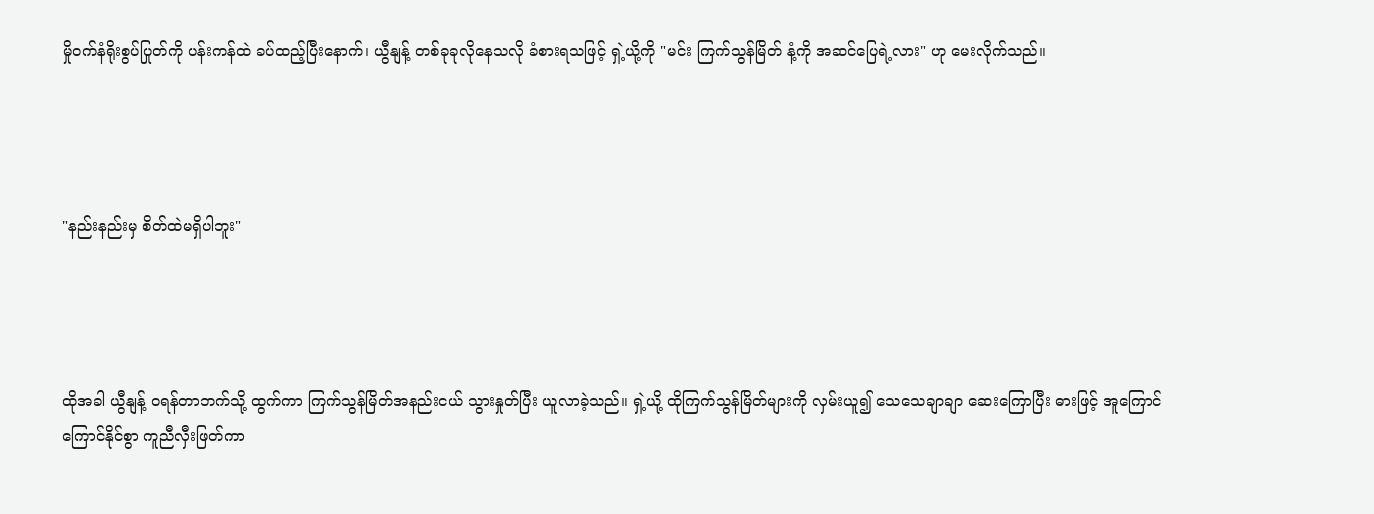မှိုဝက်နံရိုးစွပ်ပြုတ်ကို ပန်းကန်ထဲ ခပ်ထည့်ပြီးနောက်၊ ယွီနျန့် တစ်ခုခုလိုနေသလို ခံစားရသဖြင့် ရှဲ့ယို့ကို "မင်း ကြက်သွန်မြိတ် နံ့ကို အဆင်ပြေရဲ့လား" ဟု မေးလိုက်သည်။




"နည်းနည်းမှ စိတ်ထဲမရှိပါဘူး"




ထိုအခါ ယွီနျန့် ဝရန်တာဘက်သို့ ထွက်ကာ ကြက်သွန်မြိတ်အနည်းငယ် သွားနှုတ်ပြီး ယူလာခဲ့သည်။ ရှဲ့ယို့ ထိုကြက်သွန်မြိတ်များကို လှမ်းယူ၍ သေသေချာချာ ဆေးကြောပြီး ဓားဖြင့် အူကြောင်ကြောင်နိုင်စွာ ကူညီလှီးဖြတ်ကာ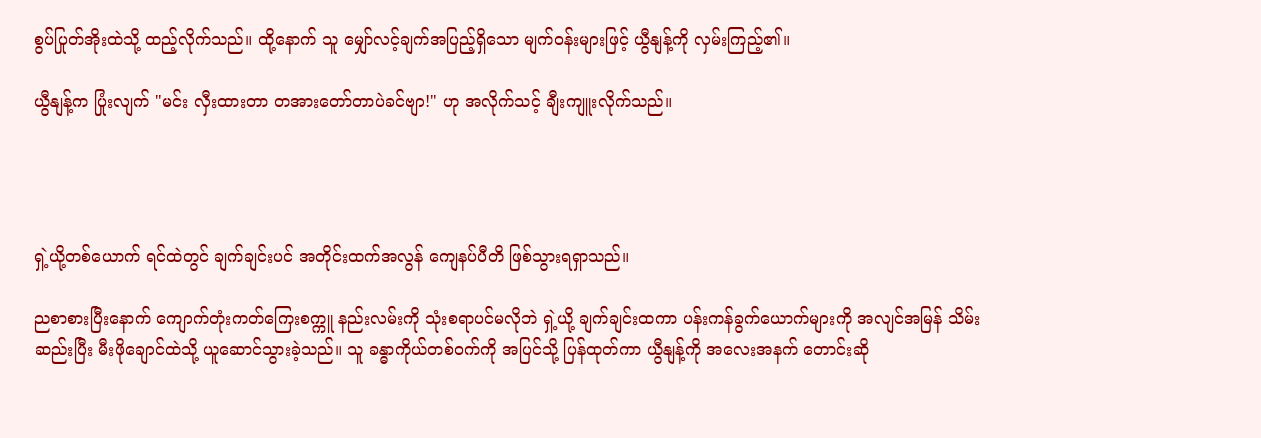စွပ်ပြုတ်အိုးထဲသို့ ထည့်လိုက်သည်။ ထို့နောက် သူ မျှော်လင့်ချက်အပြည့်ရှိသော မျက်ဝန်းများဖြင့် ယွီနျန့်ကို လှမ်းကြည့်၏။

ယွီနျန့်က ပြုံးလျက် "မင်း လှီးထားတာ တအားတော်တာပဲခင်ဗျာ!" ဟု အလိုက်သင့် ချီးကျူးလိုက်သည်။




ရှဲ့ယို့တစ်ယောက် ရင်ထဲတွင် ချက်ချင်းပင် အတိုင်းထက်အလွန် ကျေနပ်ပီတိ ဖြစ်သွားရရှာသည်။

ညစာစားပြီးနောက် ကျောက်တုံးကတ်ကြေးစက္ကူ နည်းလမ်းကို သုံးစရာပင်မလိုဘဲ ရှဲ့ယို့ ချက်ချင်းထကာ ပန်းကန်ခွက်ယောက်များကို အလျင်အမြန် သိမ်းဆည်းပြီး မီးဖိုချောင်ထဲသို့ ယူဆောင်သွားခဲ့သည်။ သူ ခန္ဓာကိုယ်တစ်ဝက်ကို အပြင်သို့ ပြန်ထုတ်ကာ ယွီနျန့်ကို အလေးအနက် တောင်းဆို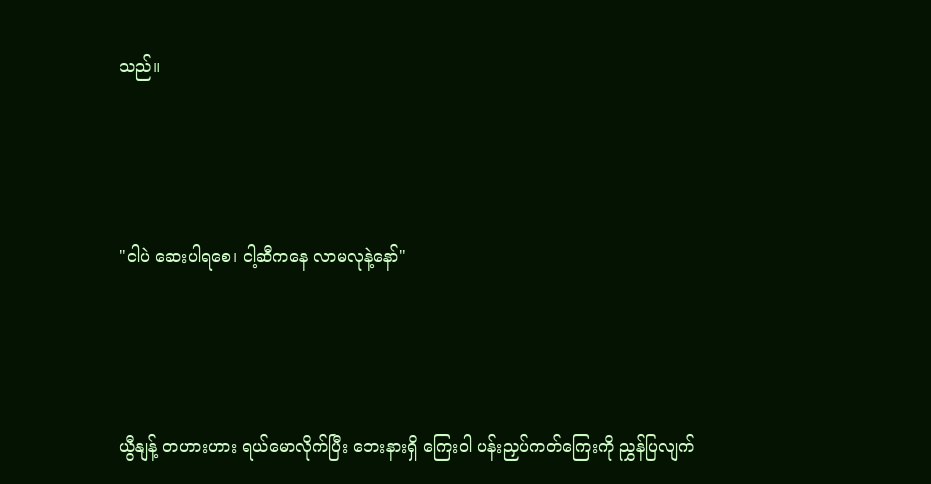သည်။




"ငါပဲ ဆေးပါရစေ၊ ငါ့ဆီကနေ လာမလုနဲ့နော်"




ယွီနျန့် တဟားဟား ရယ်မောလိုက်ပြီး ဘေးနားရှိ ကြေးဝါ ပန်းညှပ်ကတ်ကြေးကို ညွှန်ပြလျက်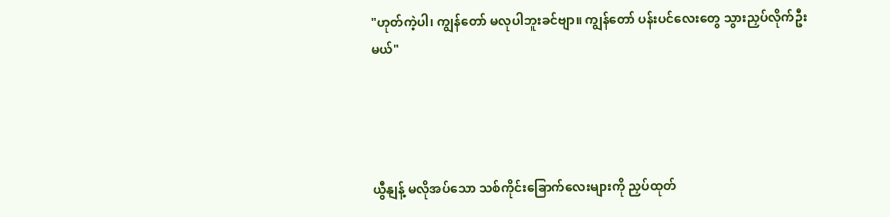"ဟုတ်ကဲ့ပါ၊ ကျွန်တော် မလုပါဘူးခင်ဗျာ။ ကျွန်တော် ပန်းပင်လေးတွေ သွားညှပ်လိုက်ဦးမယ်"




ယွီနျန့် မလိုအပ်သော သစ်ကိုင်းခြောက်လေးများကို ညှပ်ထုတ်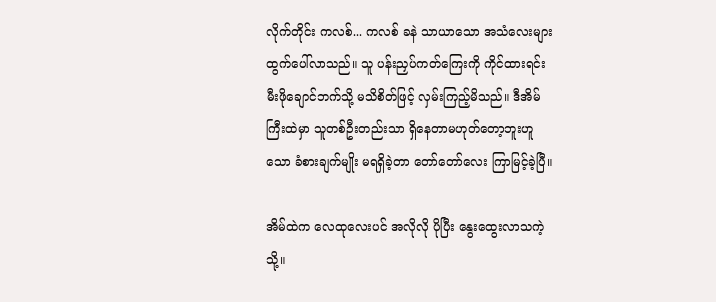လိုက်တိုင်း ကလစ်... ကလစ် ခနဲ သာယာသော အသံလေးများ ထွက်ပေါ်လာသည်။ သူ ပန်းညှပ်ကတ်ကြေးကို ကိုင်ထားရင်း မီးဖိုချောင်ဘက်သို့ မသိစိတ်ဖြင့် လှမ်းကြည့်မိသည်။ ဒီအိမ်ကြီးထဲမှာ သူတစ်ဦးတည်းသာ ရှိနေတာမဟုတ်တော့ဘူးဟူသော ခံစားချက်မျိုး မရရှိခဲ့တာ တော်တော်လေး ကြာမြင့်ခဲ့ပြီ။

အိမ်ထဲက လေထုလေးပင် အလိုလို ပိုပြီး နွေးထွေးလာသကဲ့သို့။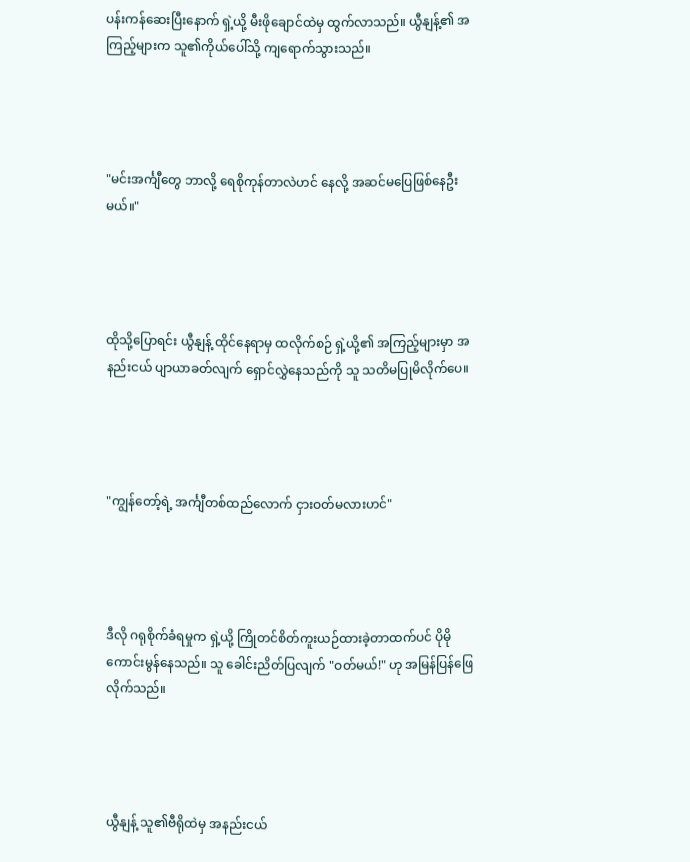ပန်းကန်ဆေးပြီးနောက် ရှဲ့ယို့ မီးဖိုချောင်ထဲမှ ထွက်လာသည်။ ယွီနျန့်၏ အကြည့်များက သူ၏ကိုယ်ပေါ်သို့ ကျရောက်သွားသည်။




"မင်းအင်္ကျီတွေ ဘာလို့ ရေစိုကုန်တာလဲဟင် နေလို့ အဆင်မပြေဖြစ်နေဦးမယ်။"




ထိုသို့ပြောရင်း ယွီနျန့် ထိုင်နေရာမှ ထလိုက်စဉ် ရှဲ့ယို့၏ အကြည့်များမှာ အနည်းငယ် ပျာယာခတ်လျက် ရှောင်လွှဲနေသည်ကို သူ သတိမပြုမိလိုက်ပေ။




"ကျွန်တော့်ရဲ့ အင်္ကျီတစ်ထည်လောက် ငှားဝတ်မလားဟင်"




ဒီလို ဂရုစိုက်ခံရမှုက ရှဲ့ယို့ ကြိုတင်စိတ်ကူးယဉ်ထားခဲ့တာထက်ပင် ပိုမိုကောင်းမွန်နေသည်။ သူ ခေါင်းညိတ်ပြလျက် "ဝတ်မယ်!" ဟု အမြန်ပြန်ဖြေလိုက်သည်။




ယွီနျန့် သူ၏ဗီရိုထဲမှ အနည်းငယ်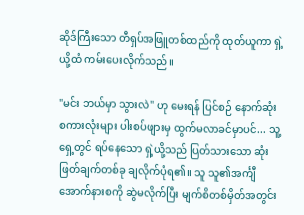ဆိုဒ်ကြီးသော တီရှပ်အဖြူတစ်ထည်ကို ထုတ်ယူကာ ရှဲ့ယို့ထံ ကမ်းပေးလိုက်သည်။

"မင်း ဘယ်မှာ သွားလဲ" ဟု မေးရန် ပြင်စဉ် နောက်ဆုံး စကားလုံးများ ပါးစပ်ဖျားမှ ထွက်မလာခင်မှာပင်... သူ့ရှေ့တွင် ရပ်နေသော ရှဲ့ယို့သည် ပြတ်သားသော ဆုံးဖြတ်ချက်တစ်ခု ချလိုက်ပုံရ၏။ သူ သူ၏အင်္ကျီအောက်နားစကို ဆွဲမလိုက်ပြီး မျက်စိတစ်မှိတ်အတွင်း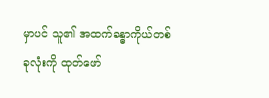မှာပင် သူ၏ အထက်ခန္ဓာကိုယ်တစ်ခုလုံးကို ထုတ်ဖော်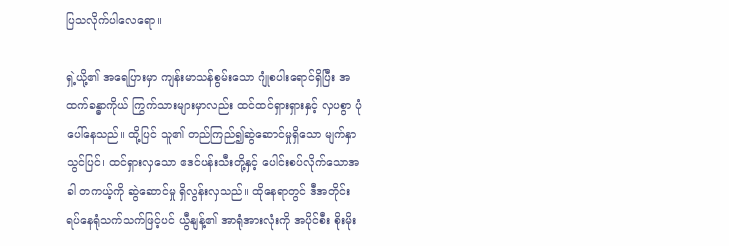ပြသလိုက်ပါလေရော။

ရှဲ့ယို့၏ အရေပြားမှာ ကျန်းမာသန်စွမ်းသော ဂျုံစပါးရောင်ရှိပြီး အထက်ခန္ဓာကိုယ် ကြွက်သားများမှာလည်း ထင်ထင်ရှားရှားနှင့် လှပစွာ ပုံပေါ်နေသည်။ ထို့ပြင် သူ၏ တည်ကြည်၍ဆွဲဆောင်မှုရှိသော မျက်နှာသွင်ပြင်၊ ထင်ရှားလှသော ဧဒင်ပန်းသီးတို့နှင့် ပေါင်းစပ်လိုက်သောအခါ တကယ့်ကို ဆွဲဆောင်မှု ရှိလွန်းလှသည်။ ထိုနေရာတွင် ဒီအတိုင်း ရပ်နေရုံသက်သက်ဖြင့်ပင် ယွီနျန့်၏ အာရုံအားလုံးကို အပိုင်စီး စိုးမိုး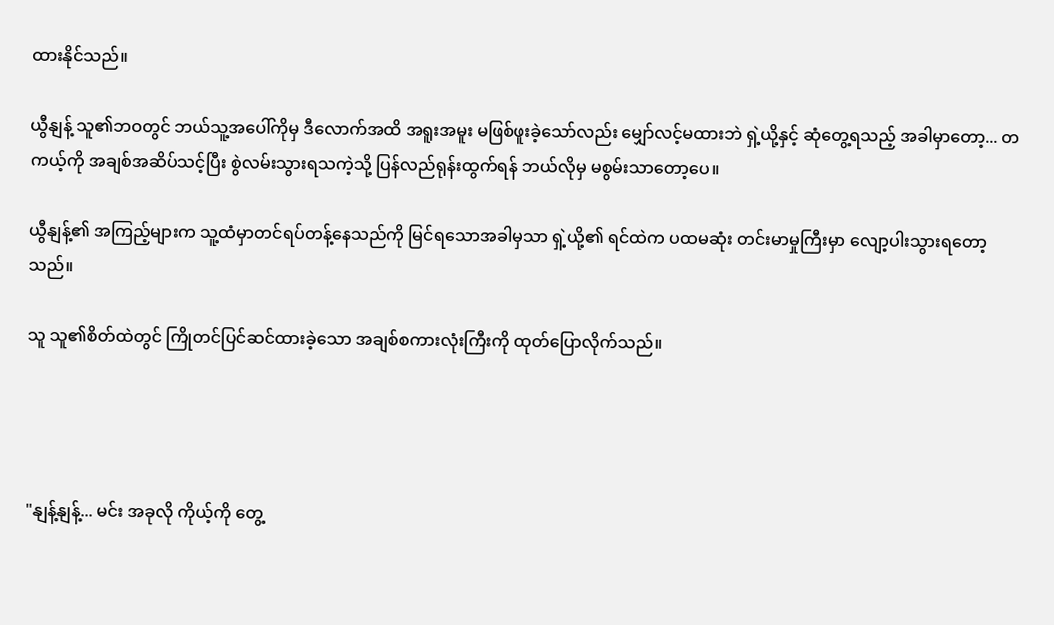ထားနိုင်သည်။

ယွီနျန့် သူ၏ဘဝတွင် ဘယ်သူ့အပေါ်ကိုမှ ဒီလောက်အထိ အရူးအမူး မဖြစ်ဖူးခဲ့သော်လည်း မျှော်လင့်မထားဘဲ ရှဲ့ယို့နှင့် ဆုံတွေ့ရသည့် အခါမှာတော့... တကယ့်ကို အချစ်အဆိပ်သင့်ပြီး စွဲလမ်းသွားရသကဲ့သို့ ပြန်လည်ရုန်းထွက်ရန် ဘယ်လိုမှ မစွမ်းသာတော့ပေ။

ယွီနျန့်၏ အကြည့်များက သူ့ထံမှာတင်ရပ်တန့်နေသည်ကို မြင်ရသောအခါမှသာ ရှဲ့ယို့၏ ရင်ထဲက ပထမဆုံး တင်းမာမှုကြီးမှာ လျော့ပါးသွားရတော့သည်။

သူ သူ၏စိတ်ထဲတွင် ကြိုတင်ပြင်ဆင်ထားခဲ့သော အချစ်စကားလုံးကြီးကို ထုတ်ပြောလိုက်သည်။




"နျန့်နျန့်... မင်း အခုလို ကိုယ့်ကို တွေ့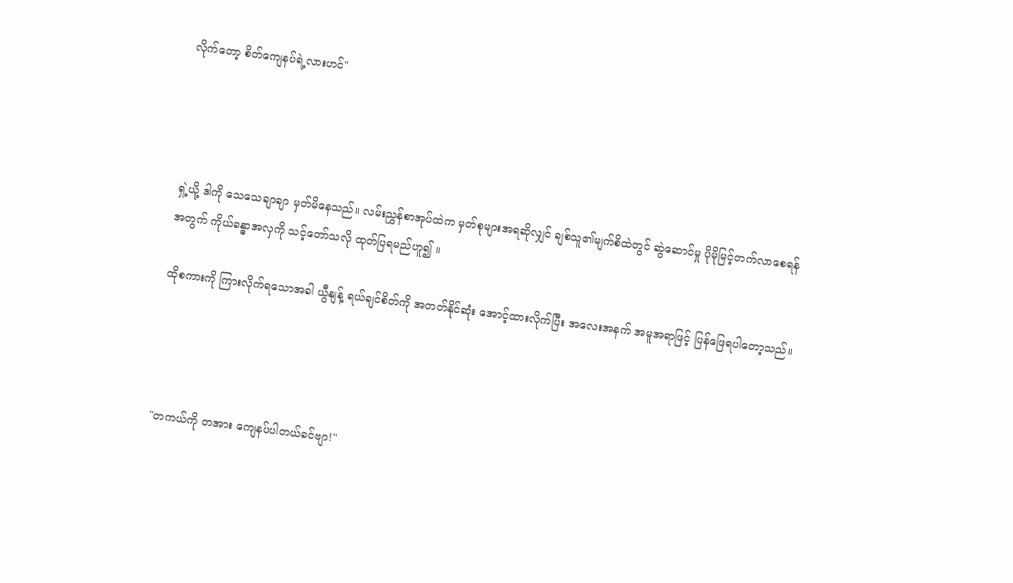လိုက်တော့ စိတ်ကျေနပ်ရဲ့လားဟင်"




ရှဲ့ယို့ ဒါကို သေသေချာချာ မှတ်မိနေသည်။ လမ်းညွှန်စာအုပ်ထဲက မှတ်စုများအရဆိုလျှင် ချစ်သူ၏မျက်စိထဲတွင် ဆွဲဆောင်မှု ပိုမိုမြင့်တက်လာစေရန်အတွက် ကိုယ်ခန္ဓာအလှကို သင့်တော်သလို ထုတ်ပြရမည်ဟူ၍ ။

ထိုစကားကို ကြားလိုက်ရသောအခါ ယွီနျန့် ရယ်ချင်စိတ်ကို အတတ်နိုင်ဆုံး အောင့်ထားလိုက်ပြီး အလေးအနက် အမူအရာဖြင့် ပြန်ဖြေရပါတော့သည်။




"တကယ်ကို တအား ကျေနပ်ပါတယ်ခင်ဗျာ!"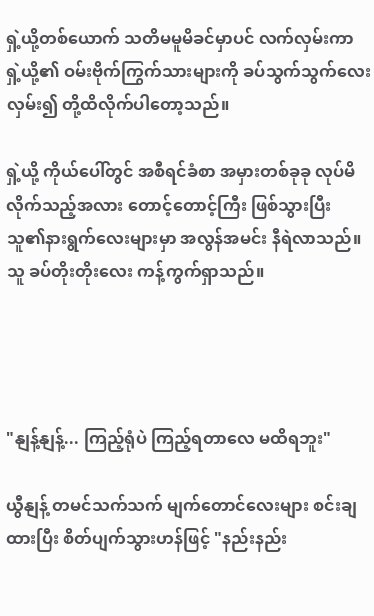ရှဲ့ယို့တစ်ယောက် သတိမမူမိခင်မှာပင် လက်လှမ်းကာ ရှဲ့ယို့၏ ဝမ်းဗိုက်ကြွက်သားများကို ခပ်သွက်သွက်လေး လှမ်း၍ တို့ထိလိုက်ပါတော့သည်။

ရှဲ့ယို့ ကိုယ်ပေါ်တွင် အစီရင်ခံစာ အမှားတစ်ခုခု လုပ်မိလိုက်သည့်အလား တောင့်တောင့်ကြီး ဖြစ်သွားပြီး သူ၏နားရွက်လေးများမှာ အလွန်အမင်း နီရဲလာသည်။ သူ ခပ်တိုးတိုးလေး ကန့်ကွက်ရှာသည်။




"နျန့်နျန့်... ကြည့်ရုံပဲ ကြည့်ရတာလေ မထိရဘူး"

ယွီနျန့် တမင်သက်သက် မျက်တောင်လေးများ စင်းချထားပြီး စိတ်ပျက်သွားဟန်ဖြင့် "နည်းနည်း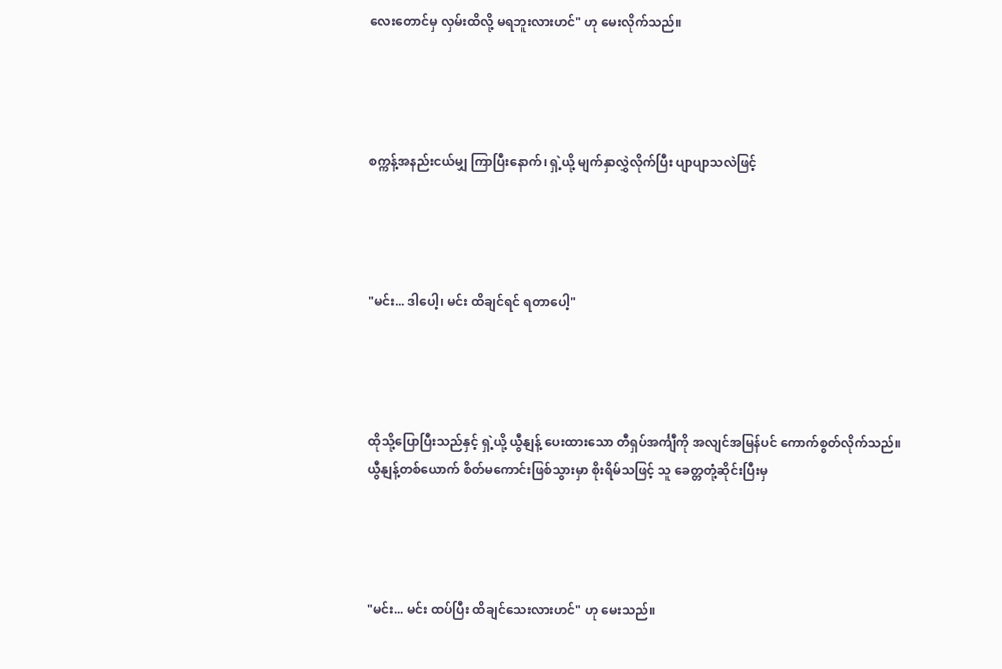လေးတောင်မှ လှမ်းထိလို့ မရဘူးလားဟင်" ဟု မေးလိုက်သည်။




စက္ကန့်အနည်းငယ်မျှ ကြာပြီးနောက်၊ ရှဲ့ယို့ မျက်နှာလွှဲလိုက်ပြီး ပျာပျာသလဲဖြင့်




"မင်း... ဒါပေါ့၊ မင်း ထိချင်ရင် ရတာပေါ့"




ထိုသို့ပြောပြီးသည်နှင့် ရှဲ့ယို့ ယွီနျန့် ပေးထားသော တီရှပ်အင်္ကျီကို အလျင်အမြန်ပင် ကောက်စွတ်လိုက်သည်။ ယွီနျန့်တစ်ယောက် စိတ်မကောင်းဖြစ်သွားမှာ စိုးရိမ်သဖြင့် သူ ခေတ္တတုံ့ဆိုင်းပြီးမှ




"မင်း... မင်း ထပ်ပြီး ထိချင်သေးလားဟင်" ဟု မေးသည်။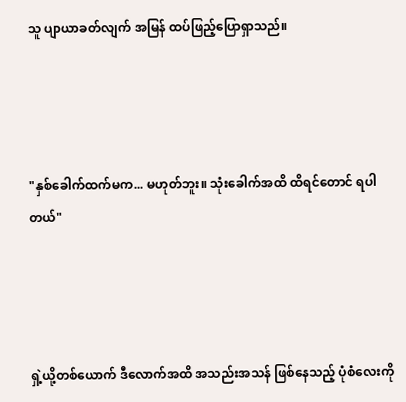သူ ပျာယာခတ်လျက် အမြန် ထပ်ဖြည့်ပြောရှာသည်။




"နှစ်ခေါက်ထက်မက... မဟုတ်ဘူး။ သုံးခေါက်အထိ ထိရင်တောင် ရပါတယ်"




ရှဲ့ယို့တစ်ယောက် ဒီလောက်အထိ အသည်းအသန် ဖြစ်နေသည့် ပုံစံလေးကို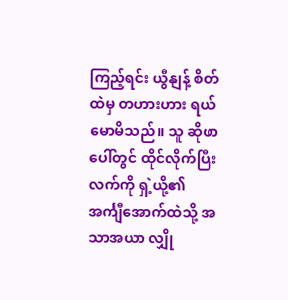ကြည့်ရင်း ယွီနျန့် စိတ်ထဲမှ တဟားဟား ရယ်မောမိသည်။ သူ ဆိုဖာပေါ်တွင် ထိုင်လိုက်ပြီး လက်ကို ရှဲ့ယို့၏ အင်္ကျီအောက်ထဲသို့ အသာအယာ လျှို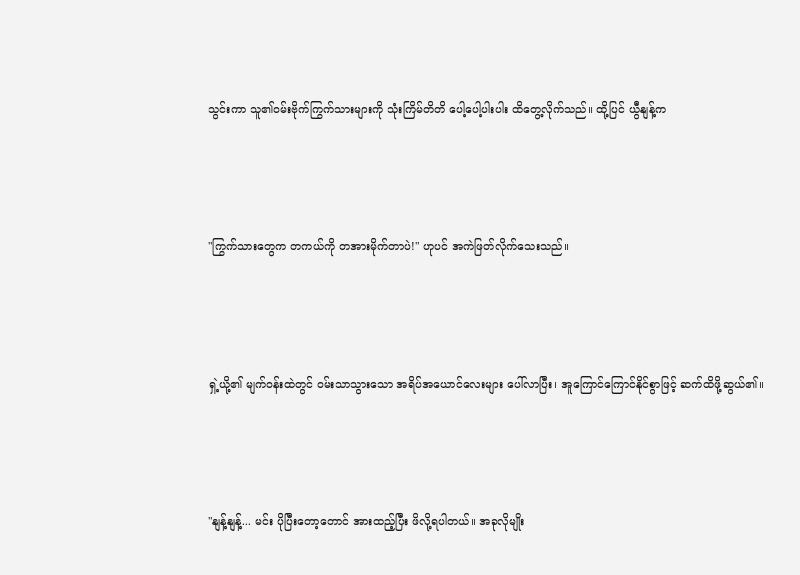သွင်းကာ သူ၏ဝမ်းဗိုက်ကြွက်သားများကို သုံးကြိမ်တိတိ ပေါ့ပေါ့ပါးပါး ထိတွေ့လိုက်သည်။ ထို့ပြင် ယွီနျန့်က




"ကြွက်သားတွေက တကယ်ကို တအားမိုက်တာပဲ!" ဟုပင် အကဲဖြတ်လိုက်သေးသည်။




ရှဲ့ယို့၏ မျက်ဝန်းထဲတွင် ဝမ်းသာသွားသော အရိပ်အယောင်လေးများ ပေါ်လာပြီး၊ အူကြောင်ကြောင်နိုင်စွာဖြင့် ဆက်ထိဖို့ဆွယ်၏။




"နျန့်နျန့်... မင်း ပိုပြီးတော့တောင် အားထည့်ပြီး ဖိလို့ရပါတယ်။ အခုလိုမျိုး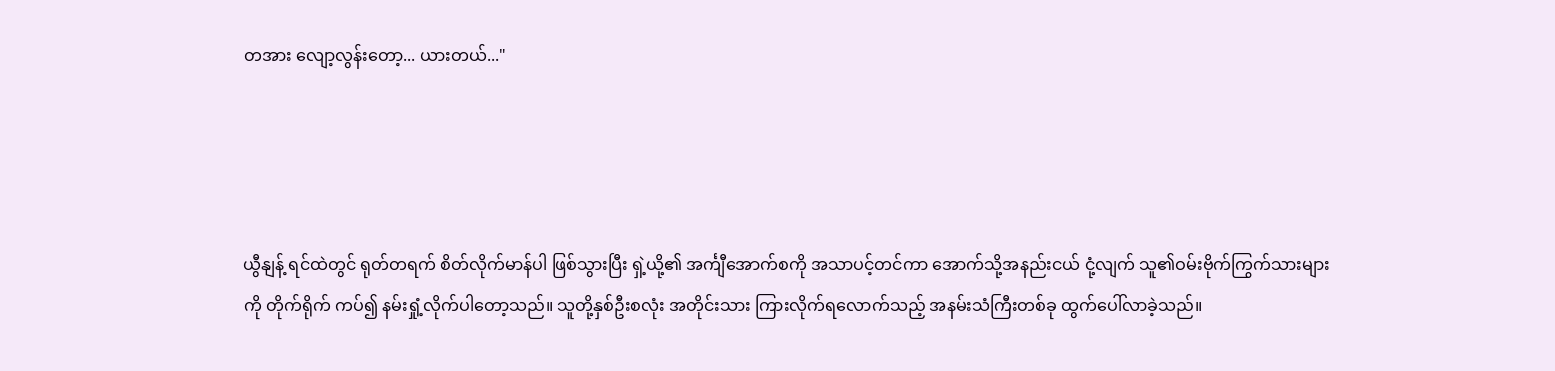တအား လျော့လွန်းတော့... ယားတယ်..."




ယွီနျန့် ရင်ထဲတွင် ရုတ်တရက် စိတ်လိုက်မာန်ပါ ဖြစ်သွားပြီး ရှဲ့ယို့၏ အင်္ကျီအောက်စကို အသာပင့်တင်ကာ အောက်သို့အနည်းငယ် ငုံ့လျက် သူ၏ဝမ်းဗိုက်ကြွက်သားများကို တိုက်ရိုက် ကပ်၍ နမ်းရှုံ့လိုက်ပါတော့သည်။ သူတို့နှစ်ဦးစလုံး အတိုင်းသား ကြားလိုက်ရလောက်သည့် အနမ်းသံကြီးတစ်ခု ထွက်ပေါ်လာခဲ့သည်။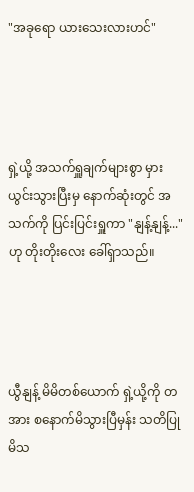"အခုရော ယားသေးလားဟင်"




ရှဲ့ယို့ အသက်ရှူချက်များစွာ မှားယွင်းသွားပြီးမှ နောက်ဆုံးတွင် အသက်ကို ပြင်းပြင်းရှူကာ "နျန့်နျန့်..." ဟု တိုးတိုးလေး ခေါ်ရှာသည်။




ယွီနျန့် မိမိတစ်ယောက် ရှဲ့ယို့ကို တအား စနောက်မိသွားပြီမှန်း သတိပြုမိသ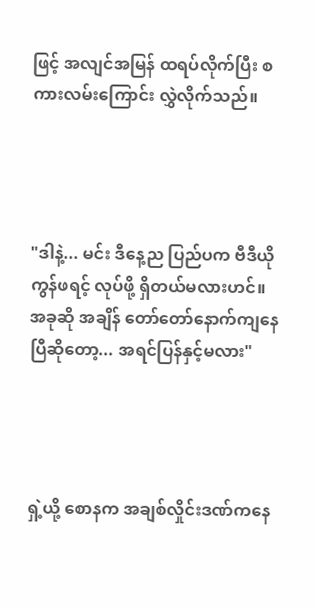ဖြင့် အလျင်အမြန် ထရပ်လိုက်ပြီး စကားလမ်းကြောင်း လွှဲလိုက်သည်။




"ဒါနဲ့... မင်း ဒီနေ့ည ပြည်ပက ဗီဒီယိုကွန်ဖရင့် လုပ်ဖို့ ရှိတယ်မလားဟင်။ အခုဆို အချိန် တော်တော်နောက်ကျနေပြီဆိုတော့... အရင်ပြန်နှင့်မလား"




ရှဲ့ယို့ စောနက အချစ်လှိုင်းဒဏ်ကနေ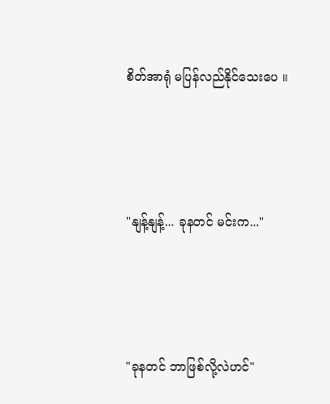စိတ်အာရုံ မပြန်လည်နိုင်သေးပေ ။




"နျန့်နျန့်... ခုနတင် မင်းက..."




"ခုနတင် ဘာဖြစ်လို့လဲဟင်"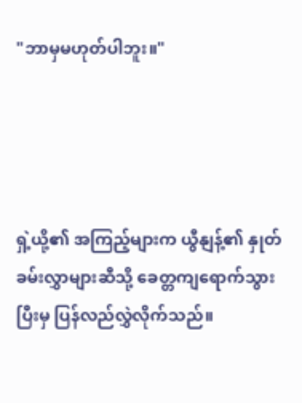"ဘာမှမဟုတ်ပါဘူး။"




ရှဲ့ယို့၏ အကြည့်များက ယွီနျန့်၏ နှုတ်ခမ်းလွှာများဆီသို့ ခေတ္တကျရောက်သွားပြီးမှ ပြန်လည်လွှဲလိုက်သည်။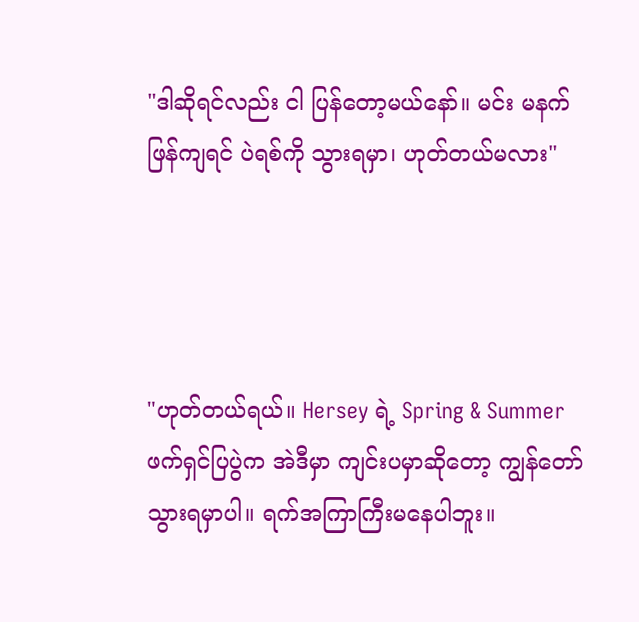"ဒါဆိုရင်လည်း ငါ ပြန်တော့မယ်နော်။ မင်း မနက်ဖြန်ကျရင် ပဲရစ်ကို သွားရမှာ၊ ဟုတ်တယ်မလား"




"ဟုတ်တယ်ရယ်။ Hersey ရဲ့ Spring & Summer ဖက်ရှင်ပြပွဲက အဲဒီမှာ ကျင်းပမှာဆိုတော့ ကျွန်တော် သွားရမှာပါ။ ရက်အကြာကြီးမနေပါဘူး။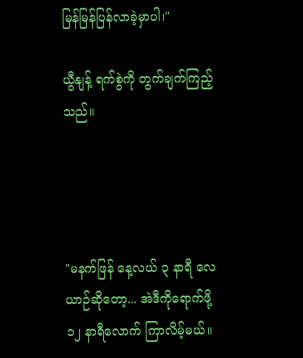မြန်မြန်ပြန်လာခဲ့မှာပါ၊"

ယွီနျန့် ရက်စွဲကို တွက်ချက်ကြည့်သည်။




"မနက်ဖြန် နေ့လယ် ၃ နာရီ လေယာဉ်ဆိုတော့... အဲဒီကိုရောက်ဖို့ ၁၂ နာရီလောက် ကြာလိမ့်မယ်။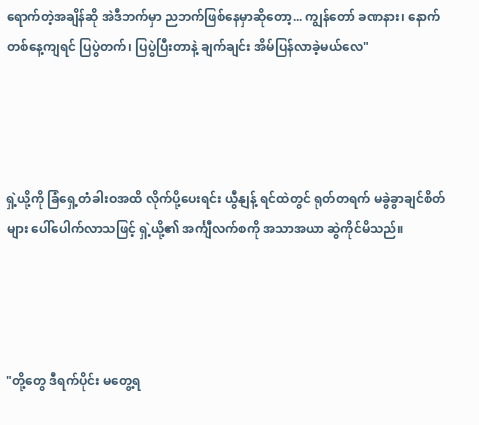ရောက်တဲ့အချိန်ဆို အဲဒီဘက်မှာ ညဘက်ဖြစ်နေမှာဆိုတော့... ကျွန်တော် ခဏနား၊ နောက်တစ်နေ့ကျရင် ပြပွဲတက်၊ ပြပွဲပြီးတာနဲ့ ချက်ချင်း အိမ်ပြန်လာခဲ့မယ်လေ"




ရှဲ့ယို့ကို ခြံရှေ့တံခါးဝအထိ လိုက်ပို့ပေးရင်း ယွီနျန့် ရင်ထဲတွင် ရုတ်တရက် မခွဲခွာချင်စိတ်များ ပေါ်ပေါက်လာသဖြင့် ရှဲ့ယို့၏ အင်္ကျီလက်စကို အသာအယာ ဆွဲကိုင်မိသည်။




"တို့တွေ ဒီရက်ပိုင်း မတွေ့ရ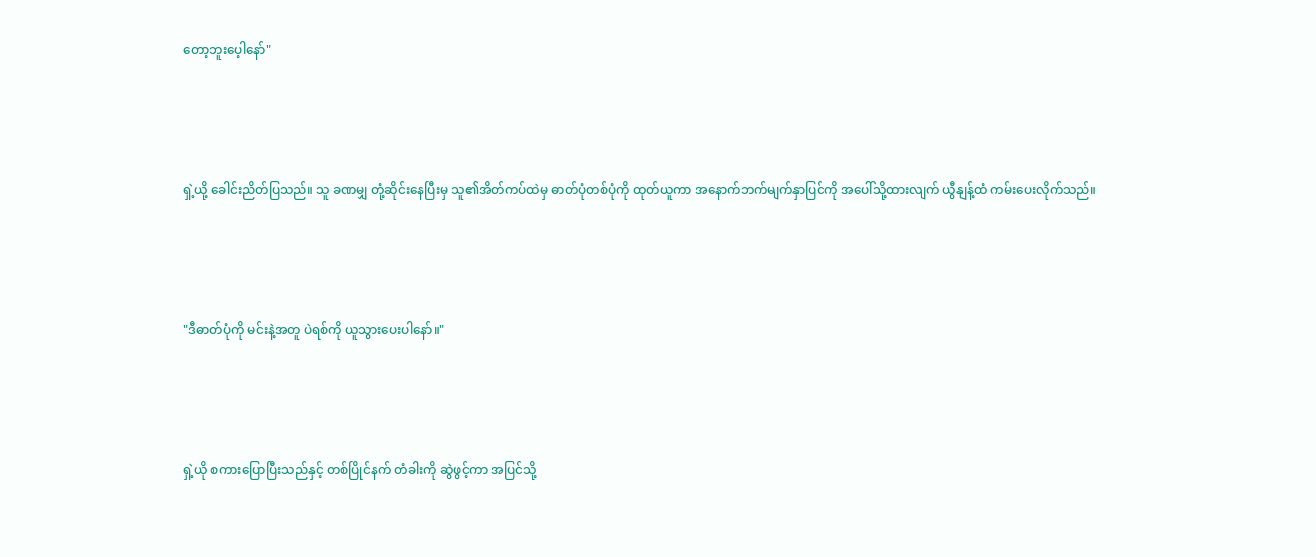တော့ဘူးပေ့ါနော်"




ရှဲ့ယို့ ခေါင်းညိတ်ပြသည်။ သူ ခဏမျှ တုံ့ဆိုင်းနေပြီးမှ သူ၏အိတ်ကပ်ထဲမှ ဓာတ်ပုံတစ်ပုံကို ထုတ်ယူကာ အနောက်ဘက်မျက်နှာပြင်ကို အပေါ်သို့ထားလျက် ယွီနျန့်ထံ ကမ်းပေးလိုက်သည်။




"ဒီဓာတ်ပုံကို မင်းနဲ့အတူ ပဲရစ်ကို ယူသွားပေးပါနော်။"




ရှဲ့ယို စကားပြောပြီးသည်နှင့် တစ်ပြိုင်နက် တံခါးကို ဆွဲဖွင့်ကာ အပြင်သို့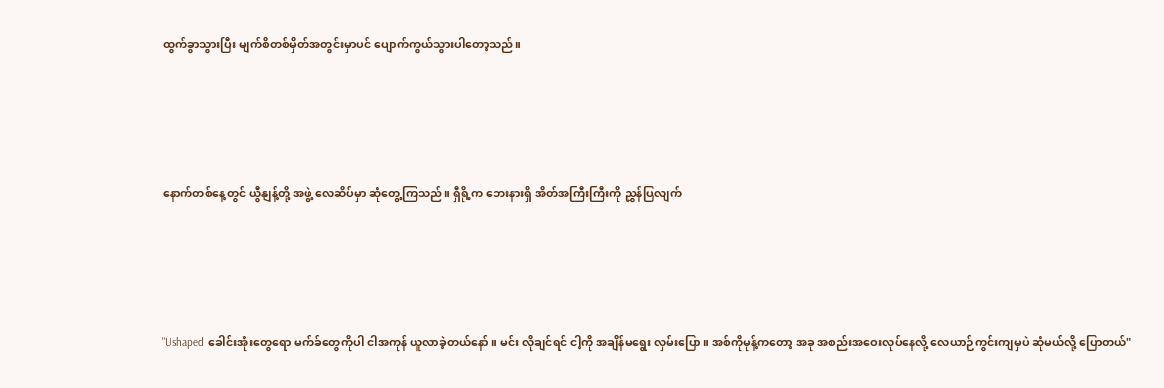ထွက်ခွာသွားပြီး မျက်စိတစ်မှိတ်အတွင်းမှာပင် ပျောက်ကွယ်သွားပါတော့သည်။




နောက်တစ်နေ့တွင် ယွီနျန့်တို့ အဖွဲ့ လေဆိပ်မှာ ဆုံတွေ့ကြသည်။ ရှီရို့က ဘေးနားရှိ အိတ်အကြီးကြီးကို ညွှန်ပြလျက်




"Ushaped ခေါင်းအုံးတွေရော မက်ခ်တွေကိုပါ ငါအကုန် ယူလာခဲ့တယ်နော်။ မင်း လိုချင်ရင် ငါ့ကို အချိန်မရွေး လှမ်းပြော။ အစ်ကိုမုန့်ကတော့ အခု အစည်းအဝေးလုပ်နေလို့ လေယာဉ်ကွင်းကျမှပဲ ဆုံမယ်လို့ ပြောတယ်"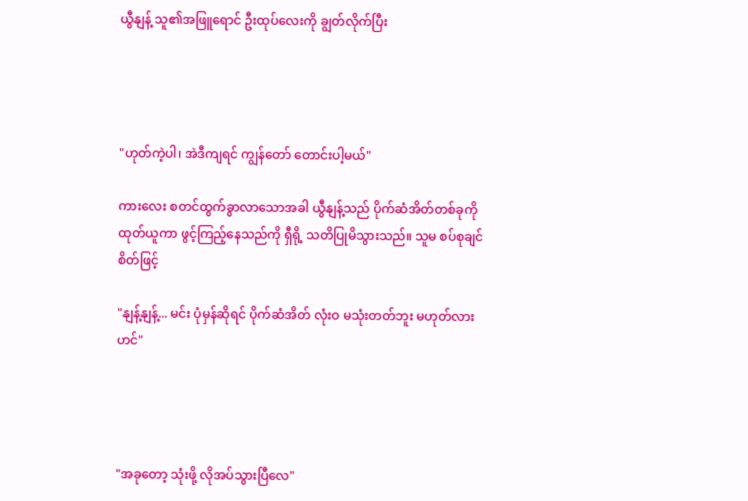ယွီနျန့် သူ၏အဖြူရောင် ဦးထုပ်လေးကို ချွတ်လိုက်ပြီး




"ဟုတ်ကဲ့ပါ၊ အဲဒီကျရင် ကျွန်တော် တောင်းပါ့မယ်"

ကားလေး စတင်ထွက်ခွာလာသောအခါ ယွီနျန့်သည် ပိုက်ဆံအိတ်တစ်ခုကို ထုတ်ယူကာ ဖွင့်ကြည့်နေသည်ကို ရှီရို့ သတိပြုမိသွားသည်။ သူမ စပ်စုချင်စိတ်ဖြင့်

"နျန့်နျန့်... မင်း ပုံမှန်ဆိုရင် ပိုက်ဆံအိတ် လုံးဝ မသုံးတတ်ဘူး မဟုတ်လားဟင်"




"အခုတော့ သုံးဖို့ လိုအပ်သွားပြီလေ"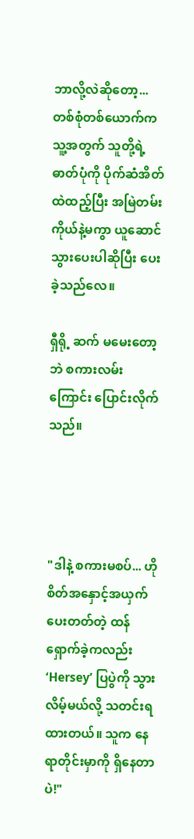ဘာလို့လဲဆိုတော့... တစ်စုံတစ်ယောက်က သူ့အတွက် သူတို့ရဲ့ ဓာတ်ပုံကို ပိုက်ဆံအိတ်ထဲထည့်ပြီး အမြဲတမ်း ကိုယ်နဲ့မကွာ ယူဆောင်သွားပေးပါဆိုပြီး ပေးခဲ့သည်လေ။

ရှီရို့ ဆက် မမေးတော့ဘဲ စကားလမ်းကြောင်း ပြောင်းလိုက်သည်။




"ဒါနဲ့ စကားမစပ်... ဟို စိတ်အနှောင့်အယှက်ပေးတတ်တဲ့ ထန်ရှောက်ခဲ့ကလည်း ‘Hersey’ ပြပွဲကို သွားလိမ့်မယ်လို့ သတင်းရထားတယ်။ သူက နေရာတိုင်းမှာကို ရှိနေတာပဲ!"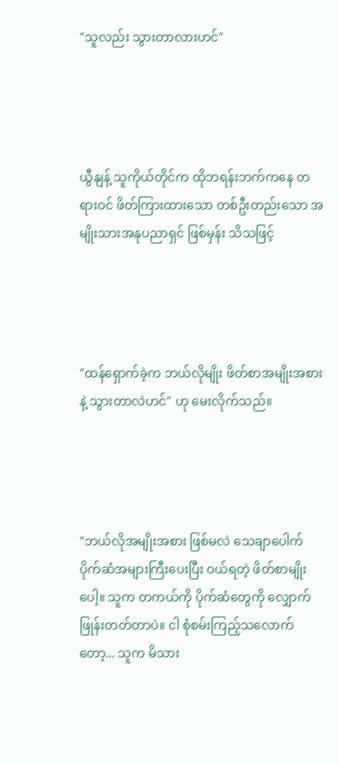"သူလည်း သွားတာလားဟင်"




ယွီနျန့် သူကိုယ်တိုင်က ထိုဘရန်းဘက်ကနေ တရားဝင် ဖိတ်ကြားထားသော တစ်ဦးတည်းသော အမျိုးသားအနုပညာရှင် ဖြစ်မှန်း သိသဖြင့်




"ထန်ရှောက်ခဲ့က ဘယ်လိုမျိုး ဖိတ်စာအမျိုးအစားနဲ့ သွားတာလဲဟင်" ဟု မေးလိုက်သည်။




"ဘယ်လိုအမျိုးအစား ဖြစ်မလဲ သေချာပေါက် ပိုက်ဆံအများကြီးပေးပြီး ဝယ်ရတဲ့ ဖိတ်စာမျိုးပေါ့။ သူက တကယ်ကို ပိုက်ဆံတွေကို လျှောက်ဖြုန်းတတ်တာပဲ။ ငါ စုံစမ်းကြည့်သလောက်တော့... သူက မိသား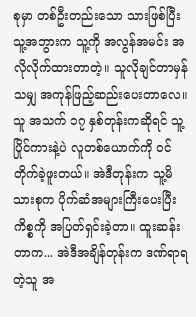စုမှာ တစ်ဦးတည်းသော သားဖြစ်ပြီး သူ့အဘွားက သူ့ကို အလွန်အမင်း အလိုလိုက်ထားတာတဲ့။ သူလိုချင်တာမှန်သမျှ အကုန်ဖြည့်ဆည်းပေးတာလေ။ သူ အသက် ၁၇ နှစ်တုန်းကဆိုရင် သူ့ပြိုင်ကားနဲ့ပဲ လူတစ်ယောက်ကို ဝင်တိုက်ခဲ့ဖူးတယ်။ အဲဒီတုန်းက သူ့မိသားစုက ပိုက်ဆံအများကြီးပေးပြီး ကိစ္စကို အပြတ်ရှင်းခဲ့တာ။ ထူးဆန်းတာက... အဲဒီအချိန်တုန်းက ဒဏ်ရာရတဲ့သူ အ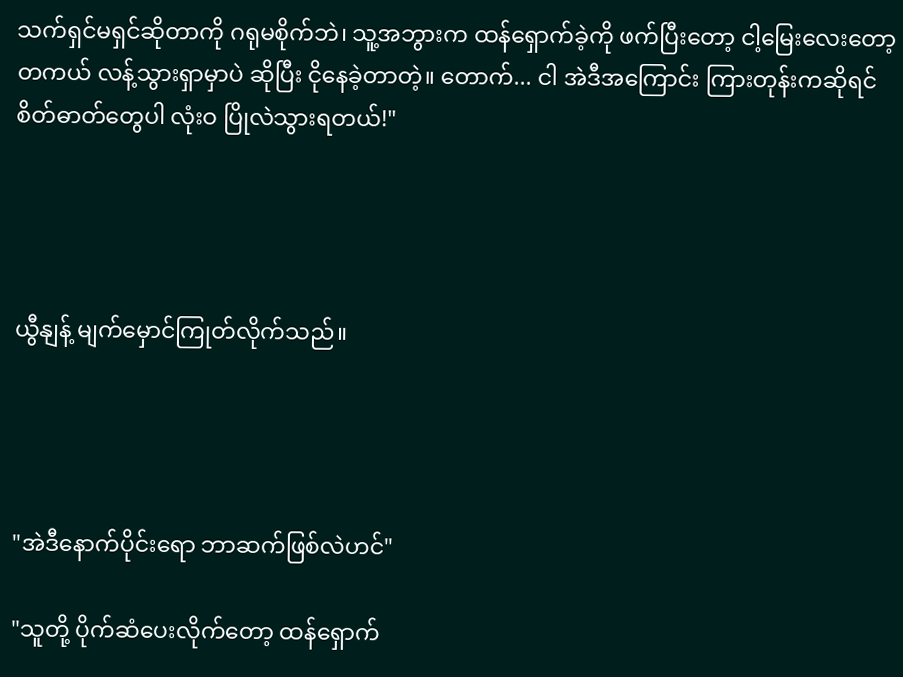သက်ရှင်မရှင်ဆိုတာကို ဂရုမစိုက်ဘဲ၊ သူ့အဘွားက ထန်ရှောက်ခဲ့ကို ဖက်ပြီးတော့ ငါ့မြေးလေးတော့ တကယ် လန့်သွားရှာမှာပဲ ဆိုပြီး ငိုနေခဲ့တာတဲ့။ တောက်... ငါ အဲဒီအကြောင်း ကြားတုန်းကဆိုရင် စိတ်ဓာတ်တွေပါ လုံးဝ ပြိုလဲသွားရတယ်!"




ယွီနျန့် မျက်မှောင်ကြုတ်လိုက်သည်။




"အဲဒီနောက်ပိုင်းရော ဘာဆက်ဖြစ်လဲဟင်"

"သူတို့ ပိုက်ဆံပေးလိုက်တော့ ထန်ရှောက်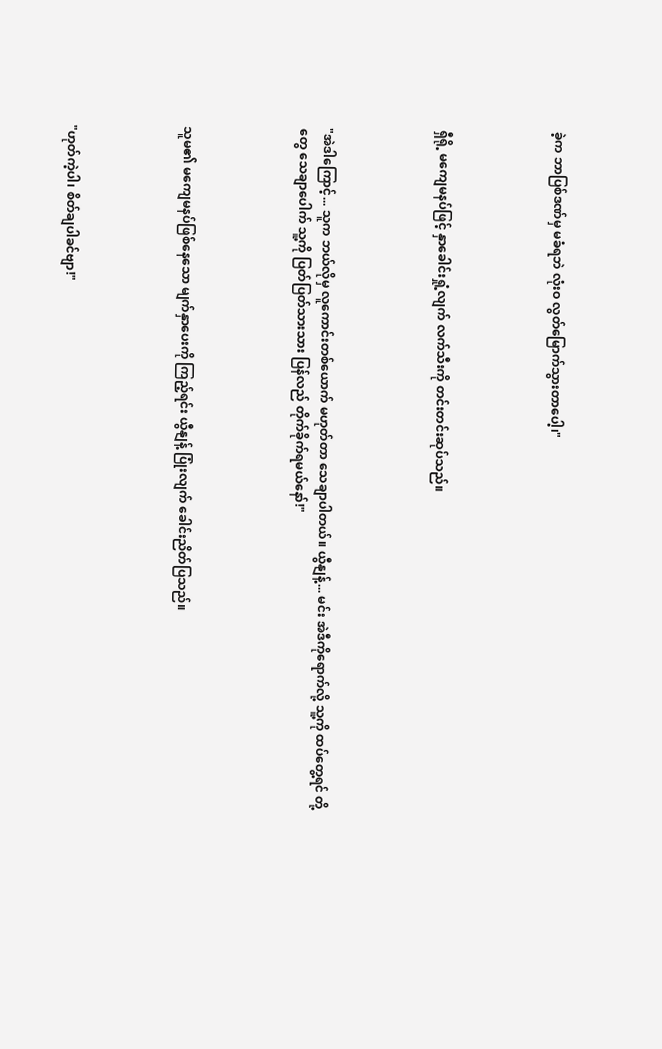ခဲ့က ဘာပြစ်ဒဏ်မှ မခံရဘဲ လုံးဝ လွတ်မြောက်သွားတာပေါ့၊"




ရှီရို့ မကျေမနပ်ဖြင့် နှာခေါင်းရှုံ့လျက် လက်သီးကို တင်းတင်းဆုပ်သည်။




"အဲဒါကြောင့်... သူက ဘယ်လိုမှ လူကောင်းတစ်ယောက် မဟုတ်တာ သေချာပါတယ်။ ယွီနျန့်... မင်း အဲဒီကိုရောက်လို့ သူ့ကို ထပ်တွေ့ရင် တို့တွေ သေချာပေါက် သူ့ကို ပြတ်ပြတ်သားသား ပြန်လည် တိုက်ခိုက်ရမယ်နော်!"




သူမ၏ မကျေမနပ်ဖြစ်နေသော မျက်နှာပေးကို ကြည့်ရင်း ယွီနျန့် ပြုံးလျက် ခေါင်းညိတ်ပြသည်။




"ဟုတ်ကဲ့ပါ၊ စိတ်ချပါခင်ဗျာ!"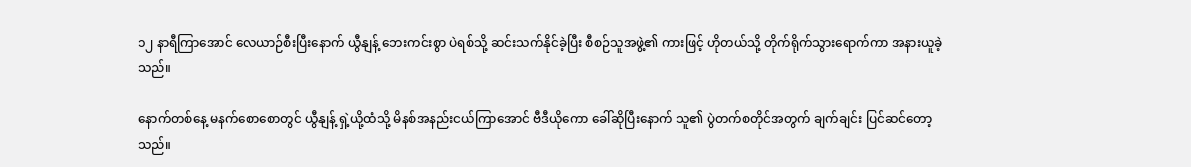၁၂ နာရီကြာအောင် လေယာဉ်စီးပြီးနောက် ယွီနျန့် ဘေးကင်းစွာ ပဲရစ်သို့ ဆင်းသက်နိုင်ခဲ့ပြီး စီစဉ်သူအဖွဲ့၏ ကားဖြင့် ဟိုတယ်သို့ တိုက်ရိုက်သွားရောက်ကာ အနားယူခဲ့သည်။

နောက်တစ်နေ့ မနက်စောစောတွင် ယွီနျန့် ရှဲ့ယို့ထံသို့ မိနစ်အနည်းငယ်ကြာအောင် ဗီဒီယိုကော ခေါ်ဆိုပြီးနောက် သူ၏ ပွဲတက်စတိုင်အတွက် ချက်ချင်း ပြင်ဆင်တော့သည်။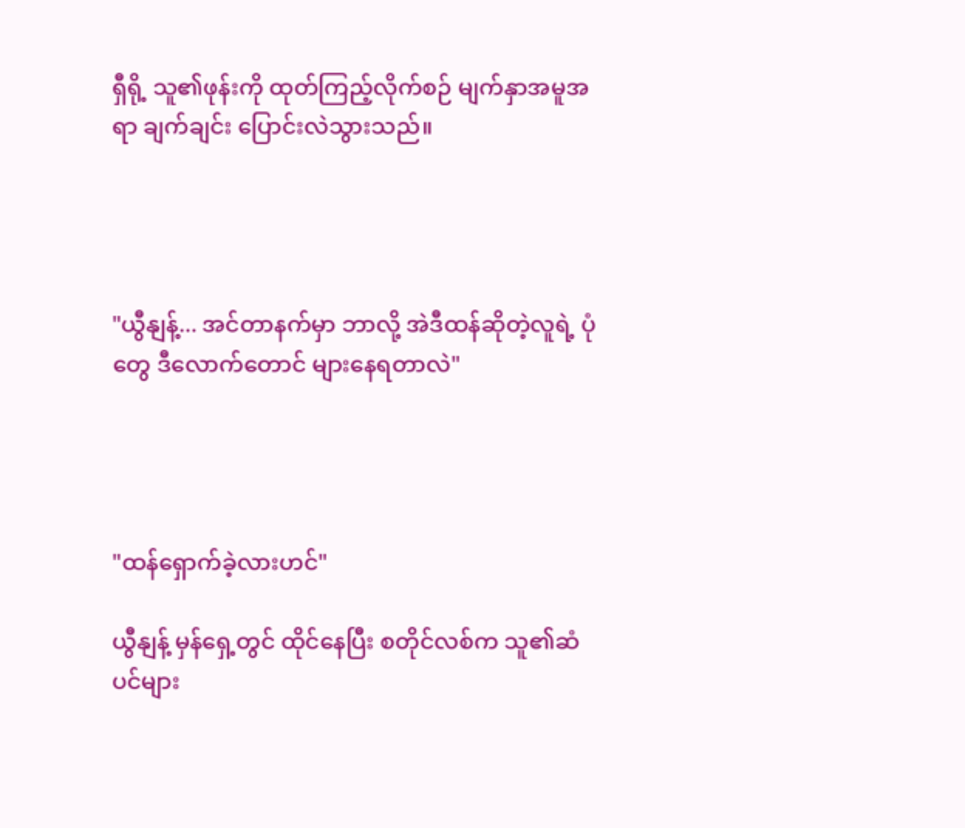ရှီရို့ သူ၏ဖုန်းကို ထုတ်ကြည့်လိုက်စဉ် မျက်နှာအမူအရာ ချက်ချင်း ပြောင်းလဲသွားသည်။




"ယွီနျန့်... အင်တာနက်မှာ ဘာလို့ အဲဒီထန်ဆိုတဲ့လူရဲ့ ပုံတွေ ဒီလောက်တောင် များနေရတာလဲ"




"ထန်ရှောက်ခဲ့လားဟင်"

ယွီနျန့် မှန်ရှေ့တွင် ထိုင်နေပြီး စတိုင်လစ်က သူ၏ဆံပင်များ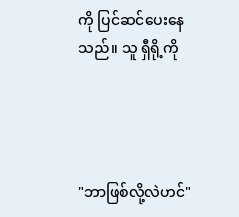ကို ပြင်ဆင်ပေးနေသည်။ သူ ရှီရို့ကို




"ဘာဖြစ်လို့လဲဟင်"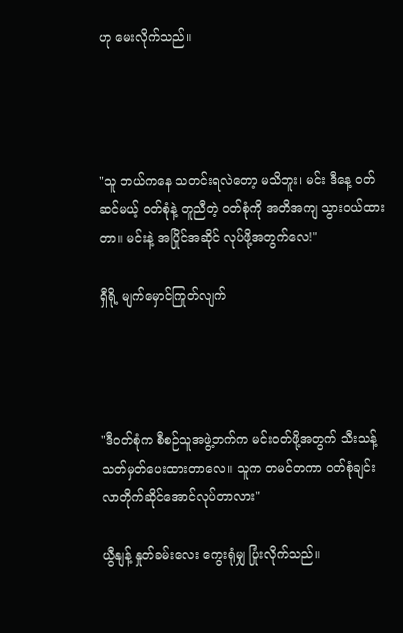ဟု မေးလိုက်သည်။




"သူ ဘယ်ကနေ သတင်းရလဲတော့ မသိဘူး၊ မင်း ဒီနေ့ ဝတ်ဆင်မယ့် ဝတ်စုံနဲ့ တူညီတဲ့ ဝတ်စုံကို အတိအကျ သွားဝယ်ထားတာ။ မင်းနဲ့ အပြိုင်အဆိုင် လုပ်ဖို့အတွက်လေ!"

ရှီရို့ မျက်မှောင်ကြုတ်လျက်




"ဒီဝတ်စုံက စီစဉ်သူအဖွဲ့ဘက်က မင်းဝတ်ဖို့အတွက် သီးသန့် သတ်မှတ်ပေးထားတာလေ။ သူက တမင်တကာ ဝတ်စုံချင်း လာတိုက်ဆိုင်အောင်လုပ်တာလား"

ယွီနျန့် နှုတ်ခမ်းလေး ကွေးရုံမျှ ပြုံးလိုက်သည်။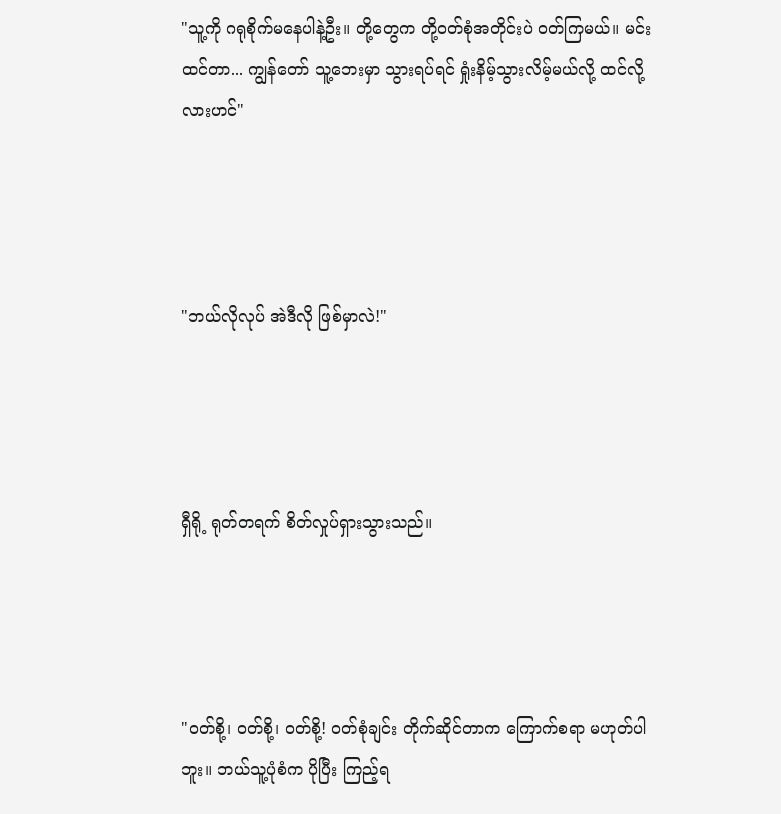"သူ့ကို ဂရုစိုက်မနေပါနဲ့ဦး။ တို့တွေက တို့ဝတ်စုံအတိုင်းပဲ ဝတ်ကြမယ်။ မင်းထင်တာ... ကျွန်တော် သူ့ဘေးမှာ သွားရပ်ရင် ရှုံးနိမ့်သွားလိမ့်မယ်လို့ ထင်လို့လားဟင်"




"ဘယ်လိုလုပ် အဲဒီလို ဖြစ်မှာလဲ!"




ရှီရို့ ရုတ်တရက် စိတ်လှုပ်ရှားသွားသည်။




"ဝတ်စို့၊ ဝတ်စို့၊ ဝတ်စို့! ဝတ်စုံချင်း တိုက်ဆိုင်တာက ကြောက်စရာ မဟုတ်ပါဘူး။ ဘယ်သူ့ပုံစံက ပိုပြီး ကြည့်ရ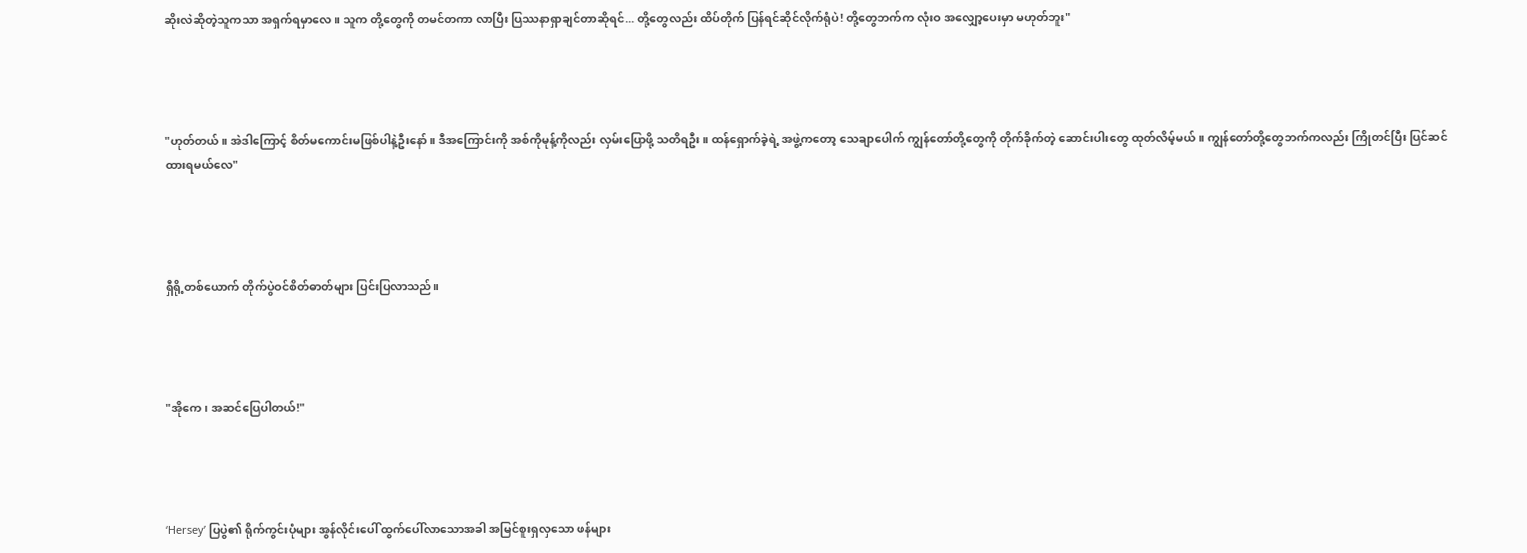ဆိုးလဲဆိုတဲ့သူကသာ အရှက်ရမှာလေ။ သူက တို့တွေကို တမင်တကာ လာပြီး ပြဿနာရှာချင်တာဆိုရင်... တို့တွေလည်း ထိပ်တိုက် ပြန်ရင်ဆိုင်လိုက်ရုံပဲ! တို့တွေဘက်က လုံးဝ အလျှော့ပေးမှာ မဟုတ်ဘူး"




"ဟုတ်တယ်။ အဲဒါကြောင့် စိတ်မကောင်းမဖြစ်ပါနဲ့ဦးနော်။ ဒီအကြောင်းကို အစ်ကိုမုန့်ကိုလည်း လှမ်းပြောဖို့ သတိရဦး။ ထန်ရှောက်ခဲ့ရဲ့ အဖွဲ့ကတော့ သေချာပေါက် ကျွန်တော်တို့တွေကို တိုက်ခိုက်တဲ့ ဆောင်းပါးတွေ ထုတ်လိမ့်မယ်။ ကျွန်တော်တို့တွေဘက်ကလည်း ကြိုတင်ပြီး ပြင်ဆင်ထားရမယ်လေ"




ရှီရို့တစ်ယောက် တိုက်ပွဲဝင်စိတ်ဓာတ်များ ပြင်းပြလာသည်။




"အိုကေ၊ အဆင်ပြေပါတယ်!"




‘Hersey’ ပြပွဲ၏ ရိုက်ကွင်းပုံများ အွန်လိုင်းပေါ် ထွက်ပေါ်လာသောအခါ အမြင်စူးရှလှသော ဖန်များ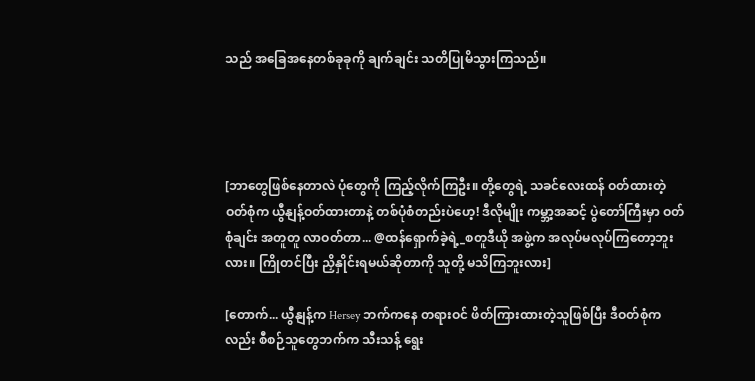သည် အခြေအနေတစ်ခုခုကို ချက်ချင်း သတိပြုမိသွားကြသည်။




[ဘာတွေဖြစ်နေတာလဲ ပုံတွေကို ကြည့်လိုက်ကြဦး။ တို့တွေရဲ့ သခင်လေးထန် ဝတ်ထားတဲ့ ဝတ်စုံက ယွီနျန့်ဝတ်ထားတာနဲ့ တစ်ပုံစံတည်းပဲဟေ့! ဒီလိုမျိုး ကမ္ဘာ့အဆင့် ပွဲတော်ကြီးမှာ ဝတ်စုံချင်း အတူတူ လာဝတ်တာ... @ထန်ရှောက်ခဲ့ရဲ့_စတူဒီယို အဖွဲ့က အလုပ်မလုပ်ကြတော့ဘူးလား။ ကြိုတင်ပြီး ညှိနှိုင်းရမယ်ဆိုတာကို သူတို့ မသိကြဘူးလား]

[တောက်... ယွီနျန့်က Hersey ဘက်ကနေ တရားဝင် ဖိတ်ကြားထားတဲ့သူဖြစ်ပြီး ဒီဝတ်စုံကလည်း စီစဉ်သူတွေဘက်က သီးသန့် ရွေး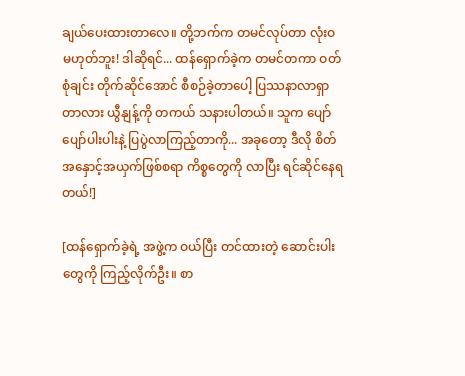ချယ်ပေးထားတာလေ။ တို့ဘက်က တမင်လုပ်တာ လုံးဝ မဟုတ်ဘူး! ဒါဆိုရင်... ထန်ရှောက်ခဲ့က တမင်တကာ ဝတ်စုံချင်း တိုက်ဆိုင်အောင် စီစဉ်ခဲ့တာပေါ့ ပြဿနာလာရှာတာလား ယွီနျန့်ကို တကယ် သနားပါတယ်။ သူက ပျော်ပျော်ပါးပါးနဲ့ ပြပွဲလာကြည့်တာကို... အခုတော့ ဒီလို စိတ်အနှောင့်အယှက်ဖြစ်စရာ ကိစ္စတွေကို လာပြီး ရင်ဆိုင်နေရတယ်!]

[ထန်ရှောက်ခဲ့ရဲ့ အဖွဲ့က ဝယ်ပြီး တင်ထားတဲ့ ဆောင်းပါးတွေကို ကြည့်လိုက်ဦး။ စာ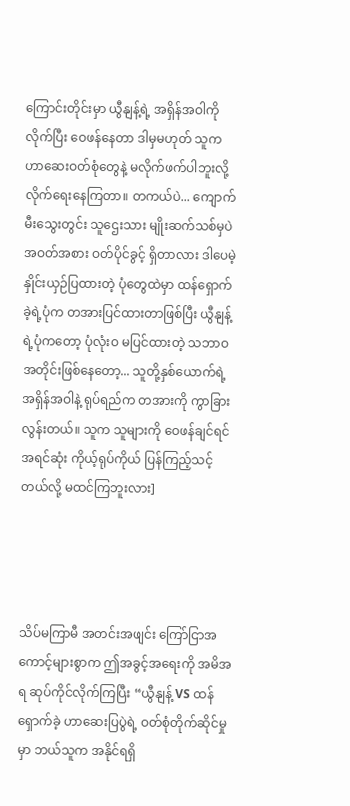ကြောင်းတိုင်းမှာ ယွီနျန့်ရဲ့ အရှိန်အဝါကို လိုက်ပြီး ဝေဖန်နေတာ ဒါမှမဟုတ် သူက ဟာဆေးဝတ်စုံတွေနဲ့ မလိုက်ဖက်ပါဘူးလို့ လိုက်ရေးနေကြတာ။ တကယ်ပဲ... ကျောက်မီးသွေးတွင်း သူဌေးသား မျိုးဆက်သစ်မှပဲ အဝတ်အစား ဝတ်ပိုင်ခွင့် ရှိတာလား ဒါပေမဲ့ နှိုင်းယှဉ်ပြထားတဲ့ ပုံတွေထဲမှာ ထန်ရှောက်ခဲ့ရဲ့ပုံက တအားပြင်ထားတာဖြစ်ပြီး ယွီနျန့်ရဲ့ပုံကတော့ ပုံလုံးဝ မပြင်ထားတဲ့ သဘာဝအတိုင်းဖြစ်နေတော့... သူတို့နှစ်ယောက်ရဲ့ အရှိန်အဝါနဲ့ ရုပ်ရည်က တအားကို ကွာခြားလွန်းတယ်။ သူက သူများကို ဝေဖန်ချင်ရင် အရင်ဆုံး ကိုယ့်ရုပ်ကိုယ် ပြန်ကြည့်သင့်တယ်လို့ မထင်ကြဘူးလား]




သိပ်မကြာမီ အတင်းအဖျင်း ကြော်ငြာအကောင့်များစွာက ဤအခွင့်အရေးကို အမိအရ ဆုပ်ကိုင်လိုက်ကြပြီး “ယွီနျန့် VS ထန်ရှောက်ခဲ့ ဟာဆေးပြပွဲရဲ့ ဝတ်စုံတိုက်ဆိုင်မှုမှာ ဘယ်သူက အနိုင်ရရှိ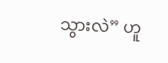သွားလဲ” ဟူ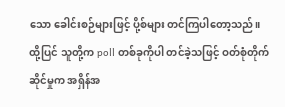သော ခေါင်းစဉ်များဖြင့် ပို့စ်များ တင်ကြပါတော့သည်။ ထို့ပြင် သူတို့က poll တစ်ခုကိုပါ တင်ခဲ့သဖြင့် ဝတ်စုံတိုက်ဆိုင်မှုက အရှိန်အ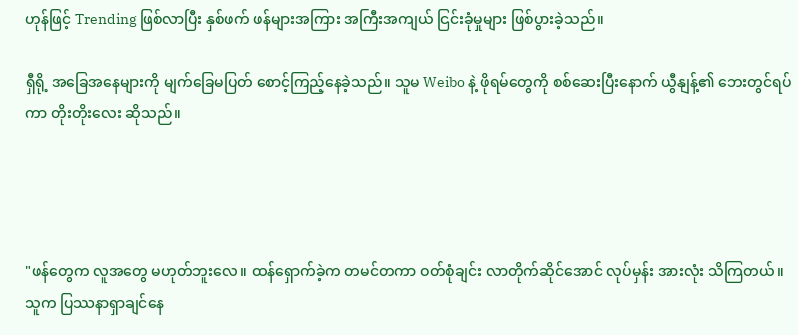ဟုန်ဖြင့် Trending ဖြစ်လာပြီး နှစ်ဖက် ဖန်များအကြား အကြီးအကျယ် ငြင်းခုံမှုများ ဖြစ်ပွားခဲ့သည်။

ရှီရို့ အခြေအနေများကို မျက်ခြေမပြတ် စောင့်ကြည့်နေခဲ့သည်။ သူမ Weibo နဲ့ ဖိုရမ်တွေကို စစ်ဆေးပြီးနောက် ယွီနျန့်၏ ဘေးတွင်ရပ်ကာ တိုးတိုးလေး ဆိုသည်။




"ဖန်တွေက လူအတွေ မဟုတ်ဘူးလေ။ ထန်ရှောက်ခဲ့က တမင်တကာ ဝတ်စုံချင်း လာတိုက်ဆိုင်အောင် လုပ်မှန်း အားလုံး သိကြတယ်။ သူက ပြဿနာရှာချင်နေ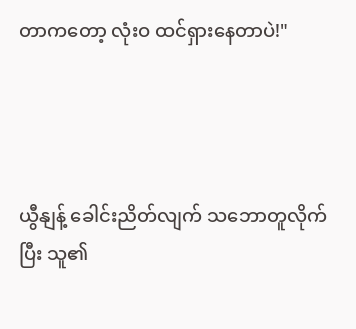တာကတော့ လုံးဝ ထင်ရှားနေတာပဲ!"




ယွီနျန့် ခေါင်းညိတ်လျက် သဘောတူလိုက်ပြီး သူ၏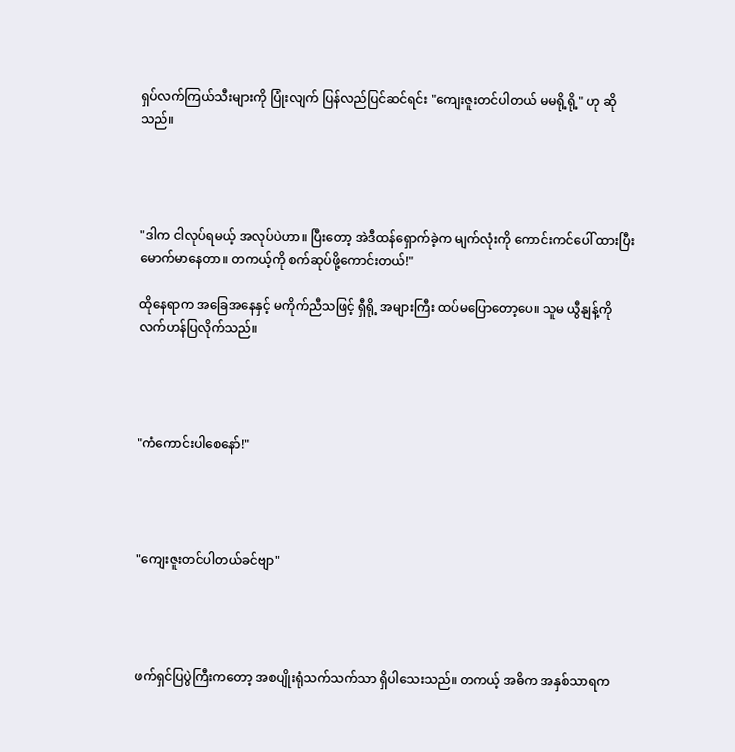ရှပ်လက်ကြယ်သီးများကို ပြုံးလျက် ပြန်လည်ပြင်ဆင်ရင်း "ကျေးဇူးတင်ပါတယ် မမရို့ရို့" ဟု ဆိုသည်။




"ဒါက ငါလုပ်ရမယ့် အလုပ်ပဲဟာ။ ပြီးတော့ အဲဒီထန်ရှောက်ခဲ့က မျက်လုံးကို ကောင်းကင်ပေါ် ထားပြီး မောက်မာနေတာ။ တကယ့်ကို စက်ဆုပ်ဖို့ကောင်းတယ်!"

ထိုနေရာက အခြေအနေနှင့် မကိုက်ညီသဖြင့် ရှီရို့ အများကြီး ထပ်မပြောတော့ပေ။ သူမ ယွီနျန့်ကို လက်ဟန်ပြလိုက်သည်။




"ကံကောင်းပါစေနော်!"




"ကျေးဇူးတင်ပါတယ်ခင်ဗျာ"




ဖက်ရှင်ပြပွဲကြီးကတော့ အစပျိုးရုံသက်သက်သာ ရှိပါသေးသည်။ တကယ့် အဓိက အနှစ်သာရက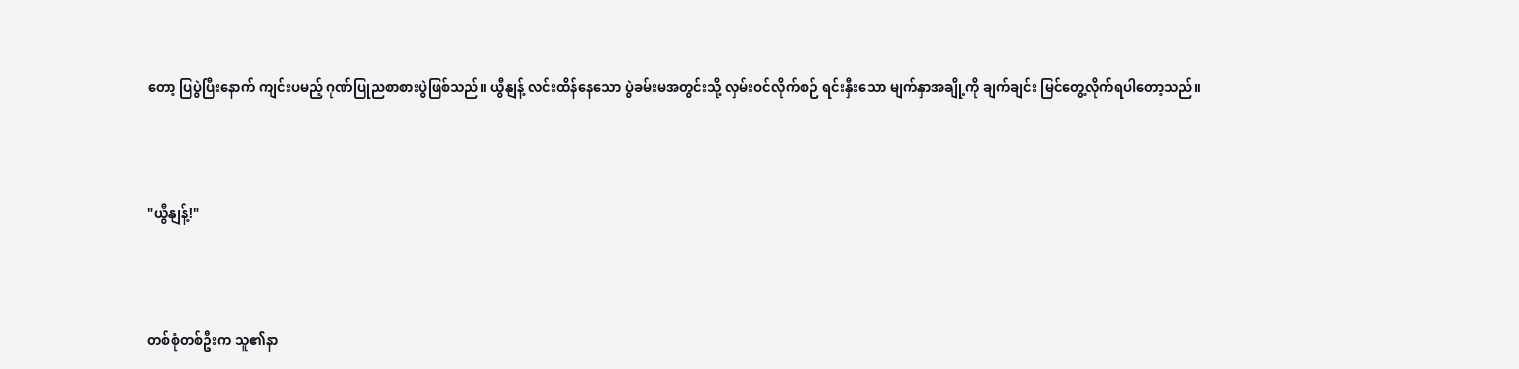တော့ ပြပွဲပြီးနောက် ကျင်းပမည့် ဂုဏ်ပြုညစာစားပွဲဖြစ်သည်။ ယွီနျန့် လင်းထိန်နေသော ပွဲခမ်းမအတွင်းသို့ လှမ်းဝင်လိုက်စဉ် ရင်းနှီးသော မျက်နှာအချို့ကို ချက်ချင်း မြင်တွေ့လိုက်ရပါတော့သည်။




"ယွီနျန့်!"




တစ်စုံတစ်ဦးက သူ၏နာ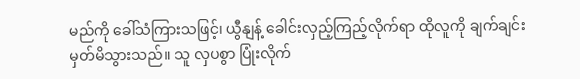မည်ကို ခေါ်သံကြားသဖြင့်၊ ယွီနျန့် ခေါင်းလှည့်ကြည့်လိုက်ရာ ထိုလူကို ချက်ချင်း မှတ်မိသွားသည်။ သူ လှပစွာ ပြုံးလိုက်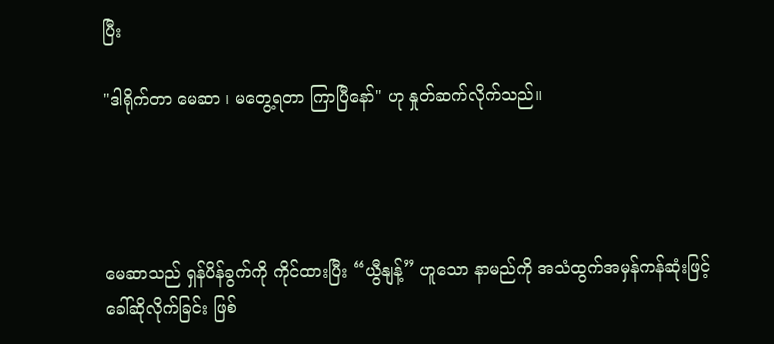ပြီး

"ဒါရိုက်တာ မေဆာ ၊ မတွေ့ရတာ ကြာပြီနော်" ဟု နှုတ်ဆက်လိုက်သည်။




မေဆာသည် ရှန်ပိန်ခွက်ကို ကိုင်ထားပြီး “ယွီနျန့်” ဟူသော နာမည်ကို အသံထွက်အမှန်ကန်ဆုံးဖြင့် ခေါ်ဆိုလိုက်ခြင်း ဖြစ်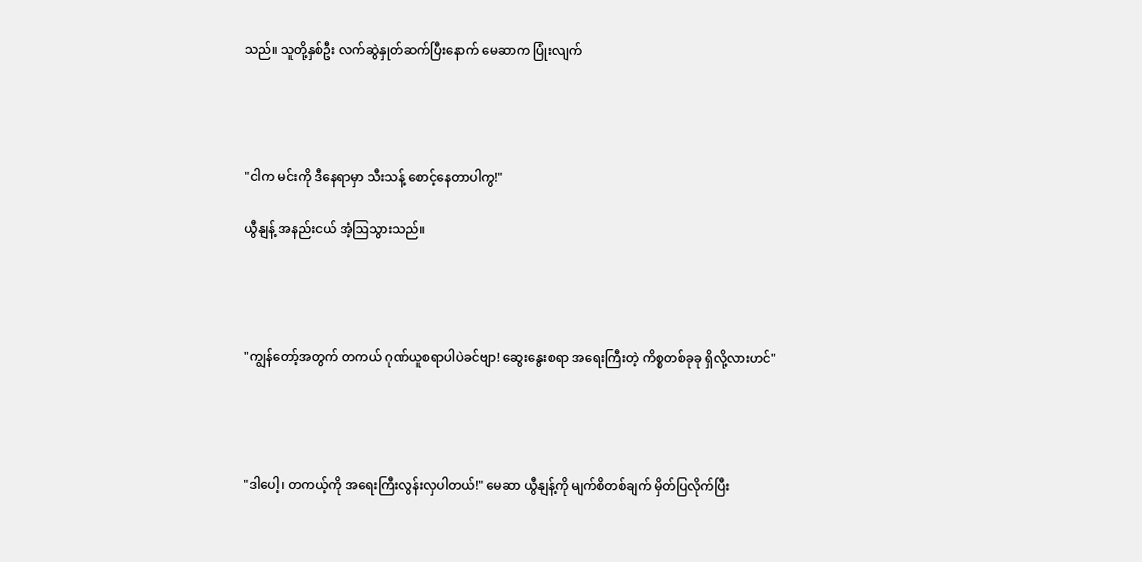သည်။ သူတို့နှစ်ဦး လက်ဆွဲနှုတ်ဆက်ပြီးနောက် မေဆာက ပြုံးလျက်




"ငါက မင်းကို ဒီနေရာမှာ သီးသန့် စောင့်နေတာပါကွ!"

ယွီနျန့် အနည်းငယ် အံ့ဩသွားသည်။




"ကျွန်တော့်အတွက် တကယ် ဂုဏ်ယူစရာပါပဲခင်ဗျာ! ဆွေးနွေးစရာ အရေးကြီးတဲ့ ကိစ္စတစ်ခုခု ရှိလို့လားဟင်"




"ဒါပေါ့၊ တကယ့်ကို အရေးကြီးလွန်းလှပါတယ်!" မေဆာ ယွီနျန့်ကို မျက်စိတစ်ချက် မှိတ်ပြလိုက်ပြီး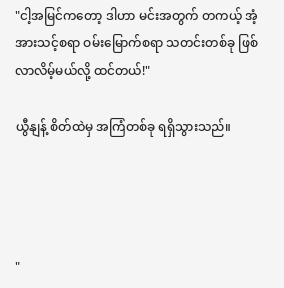"ငါ့အမြင်ကတော့ ဒါဟာ မင်းအတွက် တကယ့် အံ့အားသင့်စရာ ဝမ်းမြောက်စရာ သတင်းတစ်ခု ဖြစ်လာလိမ့်မယ်လို့ ထင်တယ်!"

ယွီနျန့် စိတ်ထဲမှ အကြံတစ်ခု ရရှိသွားသည်။




"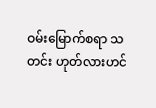ဝမ်းမြောက်စရာ သတင်း ဟုတ်လားဟင်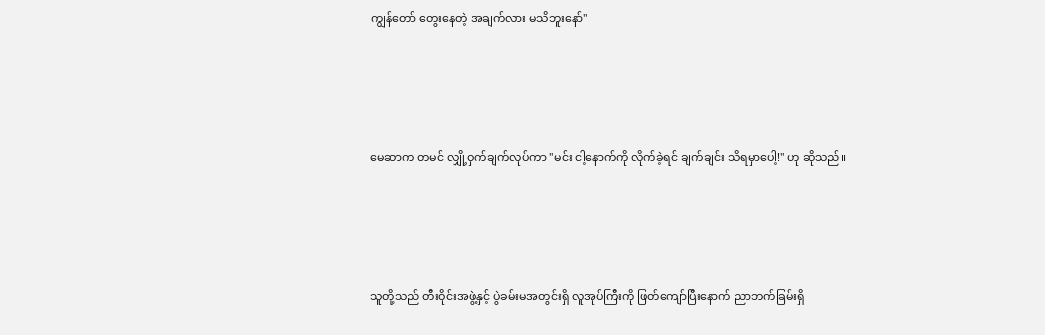ကျွန်တော် တွေးနေတဲ့ အချက်လား မသိဘူးနော်"




မေဆာက တမင် လျှို့ဝှက်ချက်လုပ်ကာ "မင်း ငါ့နောက်ကို လိုက်ခဲ့ရင် ချက်ချင်း သိရမှာပေါ့!" ဟု ဆိုသည်။




သူတို့သည် တီးဝိုင်းအဖွဲ့နှင့် ပွဲခမ်းမအတွင်းရှိ လူအုပ်ကြီးကို ဖြတ်ကျော်ပြီးနောက် ညာဘက်ခြမ်းရှိ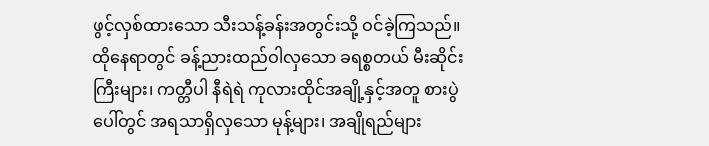ဖွင့်လှစ်ထားသော သီးသန့်ခန်းအတွင်းသို့ ဝင်ခဲ့ကြသည်။ ထိုနေရာတွင် ခန့်ညားထည်ဝါလှသော ခရစ္စတယ် မီးဆိုင်းကြီးများ၊ ကတ္တီပါ နီရဲရဲ ကုလားထိုင်အချို့နှင့်အတူ စားပွဲပေါ်တွင် အရသာရှိလှသော မုန့်များ၊ အချိုရည်များ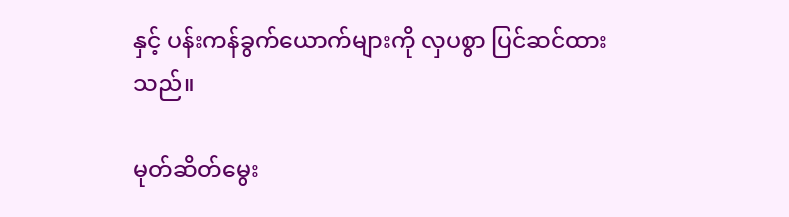နှင့် ပန်းကန်ခွက်ယောက်များကို လှပစွာ ပြင်ဆင်ထားသည်။

မုတ်ဆိတ်မွေး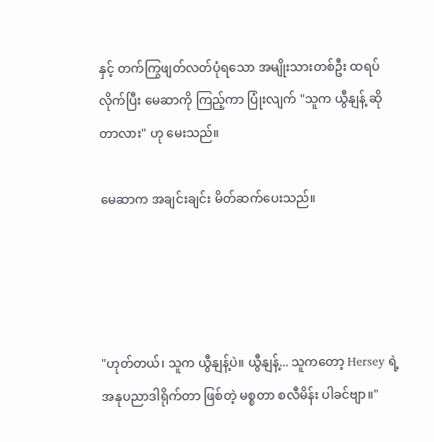နှင့် တက်ကြွဖျတ်လတ်ပုံရသော အမျိုးသားတစ်ဦး ထရပ်လိုက်ပြီး မေဆာကို ကြည့်ကာ ပြုံးလျက် "သူက ယွီနျန့် ဆိုတာလား" ဟု မေးသည်။

မေဆာက အချင်းချင်း မိတ်ဆက်ပေးသည်။




"ဟုတ်တယ်၊ သူက ယွီနျန့်ပဲ။ ယွီနျန့်... သူကတော့ Hersey ရဲ့ အနုပညာဒါရိုက်တာ ဖြစ်တဲ့ မစ္စတာ စလီမိန်း ပါခင်ဗျာ။"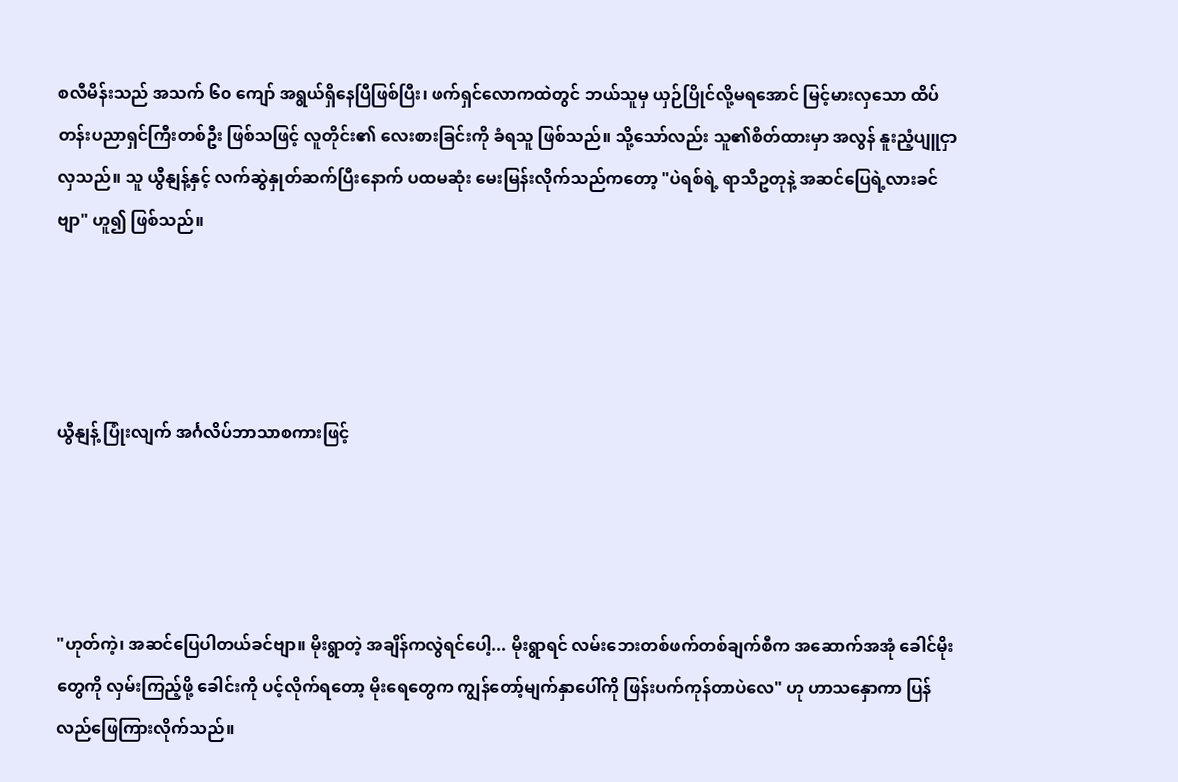စလီမိန်းသည် အသက် ၆၀ ကျော် အရွယ်ရှိနေပြီဖြစ်ပြီး၊ ဖက်ရှင်လောကထဲတွင် ဘယ်သူမှ ယှဉ်ပြိုင်လို့မရအောင် မြင့်မားလှသော ထိပ်တန်းပညာရှင်ကြီးတစ်ဦး ဖြစ်သဖြင့် လူတိုင်း၏ လေးစားခြင်းကို ခံရသူ ဖြစ်သည်။ သို့သော်လည်း သူ၏စိတ်ထားမှာ အလွန် နူးညံ့ပျူငှာလှသည်။ သူ ယွီနျန့်နှင့် လက်ဆွဲနှုတ်ဆက်ပြီးနောက် ပထမဆုံး မေးမြန်းလိုက်သည်ကတော့ "ပဲရစ်ရဲ့ ရာသီဥတုနဲ့ အဆင်ပြေရဲ့လားခင်ဗျာ" ဟူ၍ ဖြစ်သည်။




ယွီနျန့် ပြုံးလျက် အင်္ဂလိပ်ဘာသာစကားဖြင့်




"ဟုတ်ကဲ့၊ အဆင်ပြေပါတယ်ခင်ဗျာ။ မိုးရွာတဲ့ အချိန်ကလွဲရင်ပေါ့... မိုးရွာရင် လမ်းဘေးတစ်ဖက်တစ်ချက်စီက အဆောက်အအုံ ခေါင်မိုးတွေကို လှမ်းကြည့်ဖို့ ခေါင်းကို ပင့်လိုက်ရတော့ မိုးရေတွေက ကျွန်တော့်မျက်နှာပေါ်ကို ဖြန်းပက်ကုန်တာပဲလေ" ဟု ဟာသနှောကာ ပြန်လည်ဖြေကြားလိုက်သည်။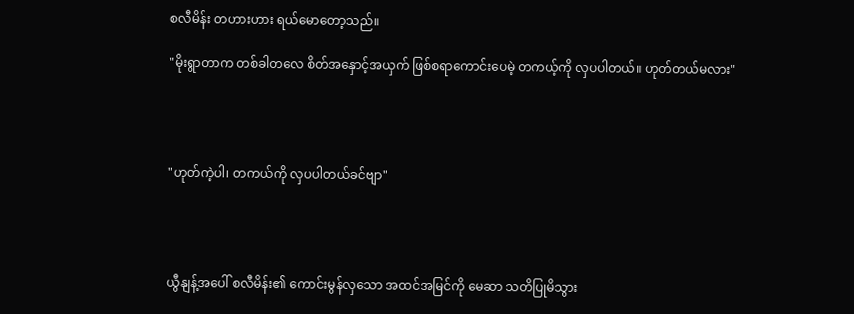စလီမိန်း တဟားဟား ရယ်မောတော့သည်။

"မိုးရွာတာက တစ်ခါတလေ စိတ်အနှောင့်အယှက် ဖြစ်စရာကောင်းပေမဲ့ တကယ့်ကို လှပပါတယ်။ ဟုတ်တယ်မလား"




"ဟုတ်ကဲ့ပါ၊ တကယ်ကို လှပပါတယ်ခင်ဗျာ"




ယွီနျန့်အပေါ် စလီမိန်း၏ ကောင်းမွန်လှသော အထင်အမြင်ကို မေဆာ သတိပြုမိသွား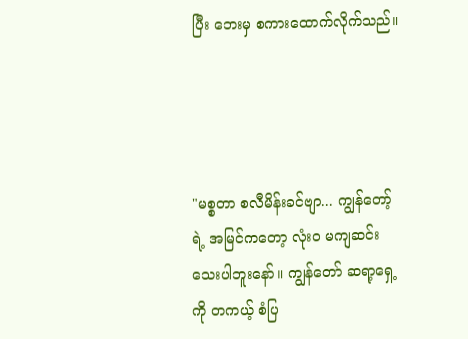ပြီး ဘေးမှ စကားထောက်လိုက်သည်။




"မစ္စတာ စလီမိန်းခင်ဗျာ... ကျွန်တော့်ရဲ့ အမြင်ကတော့ လုံးဝ မကျဆင်းသေးပါဘူးနော်။ ကျွန်တော် ဆရာ့ရှေ့ကို တကယ့် စံပြ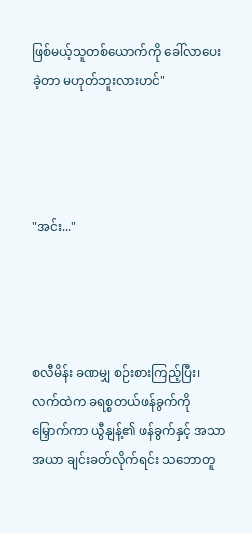ဖြစ်မယ့်သူတစ်ယောက်ကို ခေါ်လာပေးခဲ့တာ မဟုတ်ဘူးလားဟင်"




"အင်း..."




စလီမိန်း ခဏမျှ စဉ်းစားကြည့်ပြီး၊ လက်ထဲက ခရစ္စတယ်ဖန်ခွက်ကို မြှောက်ကာ ယွီနျန့်၏ ဖန်ခွက်နှင့် အသာအယာ ချင်းခတ်လိုက်ရင်း သဘောတူ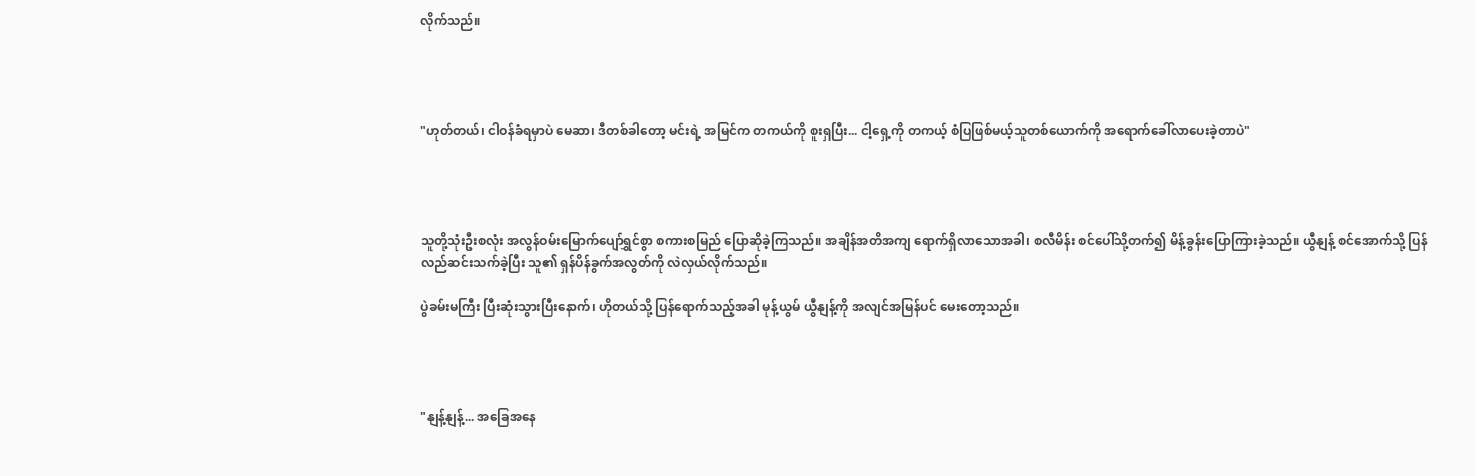လိုက်သည်။




"ဟုတ်တယ်၊ ငါဝန်ခံရမှာပဲ မေဆာ၊ ဒီတစ်ခါတော့ မင်းရဲ့ အမြင်က တကယ်ကို စူးရှပြီး... ငါ့ရှေ့ကို တကယ့် စံပြဖြစ်မယ့်သူတစ်ယောက်ကို အရောက်ခေါ်လာပေးခဲ့တာပဲ"




သူတို့သုံးဦးစလုံး အလွန်ဝမ်းမြောက်ပျော်ရွှင်စွာ စကားစမြည် ပြောဆိုခဲ့ကြသည်။ အချိန်အတိအကျ ရောက်ရှိလာသောအခါ၊ စလီမိန်း စင်ပေါ်သို့တက်၍ မိန့်ခွန်းပြောကြားခဲ့သည်။ ယွီနျန့် စင်အောက်သို့ ပြန်လည်ဆင်းသက်ခဲ့ပြီး သူ၏ ရှန်ပိန်ခွက်အလွတ်ကို လဲလှယ်လိုက်သည်။

ပွဲခမ်းမကြီး ပြီးဆုံးသွားပြီးနောက်၊ ဟိုတယ်သို့ ပြန်ရောက်သည့်အခါ မုန့်ယွမ် ယွီနျန့်ကို အလျင်အမြန်ပင် မေးတော့သည်။




"နျန့်နျန့်... အခြေအနေ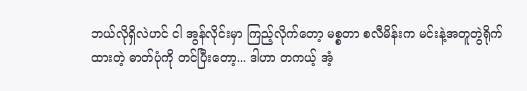ဘယ်လိုရှိလဲဟင် ငါ အွန်လိုင်းမှာ ကြည့်လိုက်တော့ မစ္စတာ စလီမိန်းက မင်းနဲ့အတူတွဲရိုက်ထားတဲ့ ဓာတ်ပုံကို တင်ပြီးတော့... ဒါဟာ တကယ့် အံ့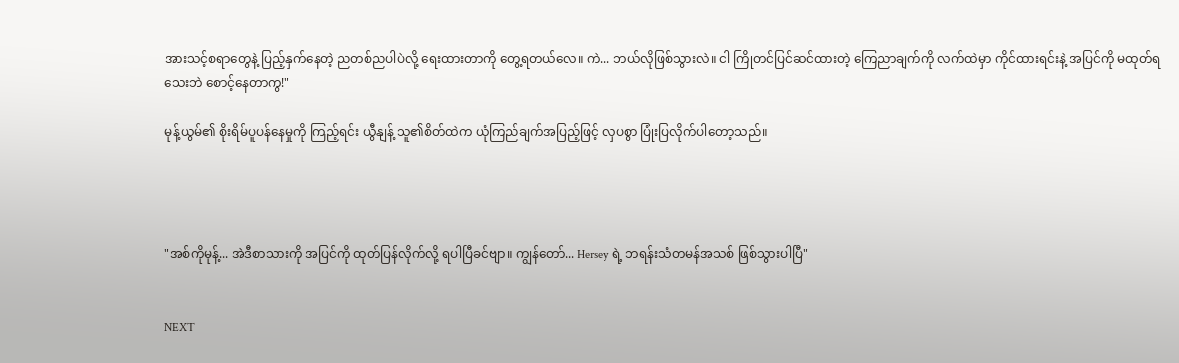အားသင့်စရာတွေနဲ့ ပြည့်နှက်နေတဲ့ ညတစ်ညပါပဲလို့ ရေးထားတာကို တွေ့ရတယ်လေ။ ကဲ... ဘယ်လိုဖြစ်သွားလဲ။ ငါ ကြိုတင်ပြင်ဆင်ထားတဲ့ ကြေညာချက်ကို လက်ထဲမှာ ကိုင်ထားရင်းနဲ့ အပြင်ကို မထုတ်ရသေးဘဲ စောင့်နေတာကွ!"

မုန့်ယွမ်၏ စိုးရိမ်ပူပန်နေမှုကို ကြည့်ရင်း ယွီနျန့် သူ၏စိတ်ထဲက ယုံကြည်ချက်အပြည့်ဖြင့် လှပစွာ ပြုံးပြလိုက်ပါတော့သည်။




"အစ်ကိုမုန့်... အဲဒီစာသားကို အပြင်ကို ထုတ်ပြန်လိုက်လို့ ရပါပြီခင်ဗျာ။ ကျွန်တော်... Hersey ရဲ့ ဘရန်းသံတမန်အသစ် ဖြစ်သွားပါပြီ"


NEXT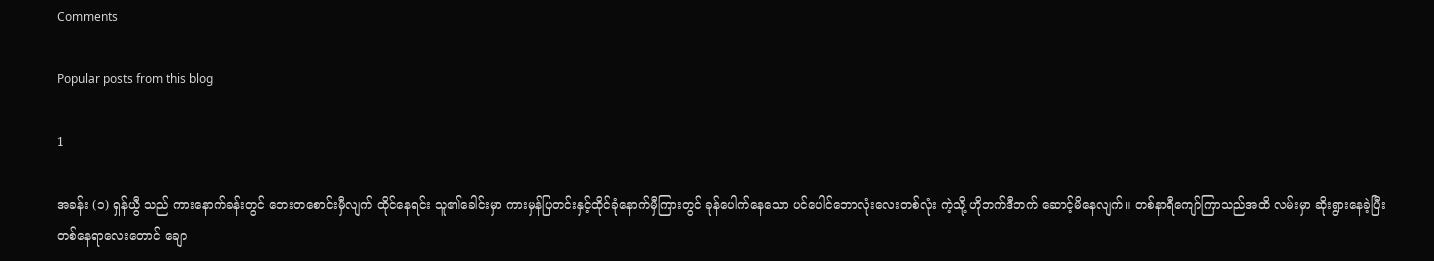Comments

Popular posts from this blog

1

အခန်း (၁) ရှန်ယွီ သည် ကားနောက်ခန်းတွင် ဘေးတစောင်းမှီလျက် ထိုင်နေရင်း သူ၏ခေါင်းမှာ ကားမှန်ပြတင်းနှင့်ထိုင်ခုံနောက်မှီကြားတွင် ခုန်ပေါက်နေသော ပင်ပေါင်ဘောလုံးလေးတစ်လုံး ကဲ့သို့ ဟိုဘက်ဒီဘက် ဆောင့်မိနေလျက်။ တစ်နာရီကျော်ကြာသည်အထိ လမ်းမှာ ဆိုးရွားနေခဲ့ပြီး တစ်နေရာလေးတောင် ချော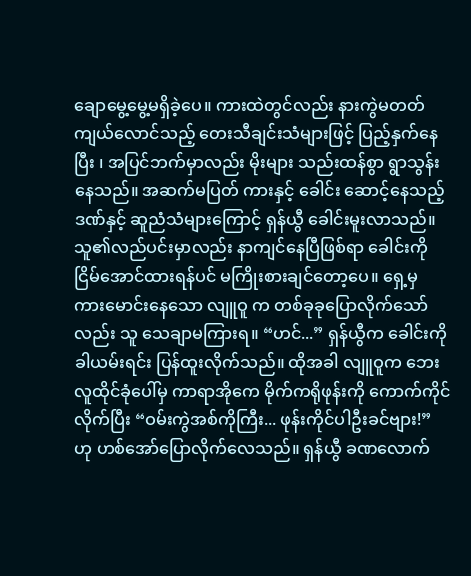ချောမွေ့မွေ့မရှိခဲ့ပေ။ ကားထဲတွင်လည်း နားကွဲမတတ် ကျယ်လောင်သည့် တေးသီချင်းသံများဖြင့် ပြည့်နှက်နေပြီး ၊ အပြင်ဘက်မှာလည်း မိုးများ သည်းထန်စွာ ရွာသွန်းနေသည်။ အဆက်မပြတ် ကားနှင့် ခေါင်း ဆောင့်နေသည့်ဒဏ်နှင့် ဆူညံသံများကြောင့် ရှန်ယွီ ခေါင်းမူးလာသည်။ သူ၏လည်ပင်းမှာလည်း နာကျင်နေပြီဖြစ်ရာ ခေါင်းကို ငြိမ်အောင်ထားရန်ပင် မကြိုးစားချင်တော့ပေ။ ရှေ့မှ ကားမောင်းနေသော လျူဝူ က တစ်ခုခုပြောလိုက်သော်လည်း သူ သေချာမကြားရ။ “ဟင်...” ရှန်ယွီက ခေါင်းကိုခါယမ်းရင်း ပြန်ထူးလိုက်သည်။ ထိုအခါ လျူဝူက ဘေးလူထိုင်ခုံပေါ်မှ ကာရာအိုကေ မိုက်ကရိုဖုန်းကို ကောက်ကိုင်လိုက်ပြီး “ဝမ်းကွဲအစ်ကိုကြီး... ဖုန်းကိုင်ပါဦးခင်ဗျား!” ဟု ဟစ်အော်ပြောလိုက်လေသည်။ ရှန်ယွီ ခဏလောက်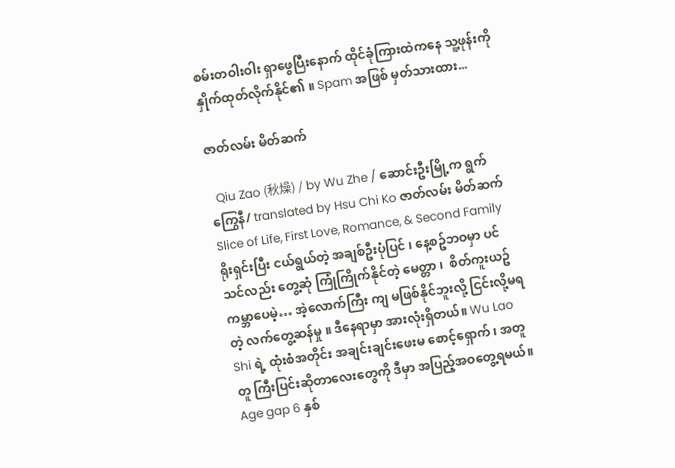စမ်းတဝါးဝါး ရှာဖွေပြီးနောက် ထိုင်ခုံကြားထဲကနေ သူ့ဖုန်းကို နှိုက်ထုတ်လိုက်နိုင်၏ ။ Spam အဖြစ် မှတ်သားထား...

ဇာတ်လမ်း မိတ်ဆက်

  Qiu Zao (秋燥) / by Wu Zhe / ဆောင်းဦးမြို့က ရွက်ကြွေနီ/ translated by Hsu Chi Ko ဇာတ်လမ်း မိတ်ဆက်  Slice of Life, First Love, Romance, & Second Family ရိုးရှင်းပြီး ငယ်ရွယ်တဲ့ အချစ်ဦးပုံပြင် ၊ နေ့စဥ်ဘဝမှာ ပင် သင်လည်း တွေ့ဆုံ ကြုံကြိုက်နိုင်တဲ့ မေတ္တာ ၊  စိတ်ကူးယဥ် ကမ္ဘာပေမဲ့… အဲ့လောက်ကြီး ကျ မဖြစ်နိုင်ဘူးလို့ ငြင်းလို့မရတဲ့ လက်တွေ့ဆန်မှု ။ ဒီနေရာမှာ အားလုံးရှိတယ်။ Wu Lao Shi ရဲ့ ထုံးစံအတိုင်း အချင်းချင်းဖေးမ စောင့်‌ရှောက် ၊ အတူတူ ကြီးပြင်းဆိုတာလေးတွေကို ဒီမှာ အပြည့်အဝတွေ့ရမယ်။ Age gap 6 နှစ်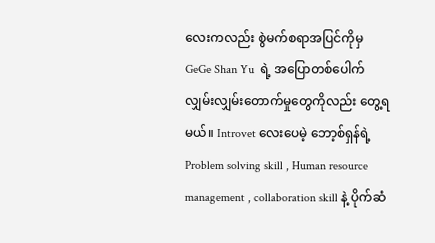လေးကလည်း စွဲမက်စရာအပြင်ကိုမှ GeGe Shan Yu  ရဲ့ အပြောတစ်ပေါက် လျှမ်းလျှမ်းတောက်မှုတွေကိုလည်း တွေ့ရမယ်။ Introvet လေးပေမဲ့ ဘော့စ်ရှန်ရဲ့ Problem solving skill , Human resource management , collaboration skill နဲ့ ပိုက်ဆံ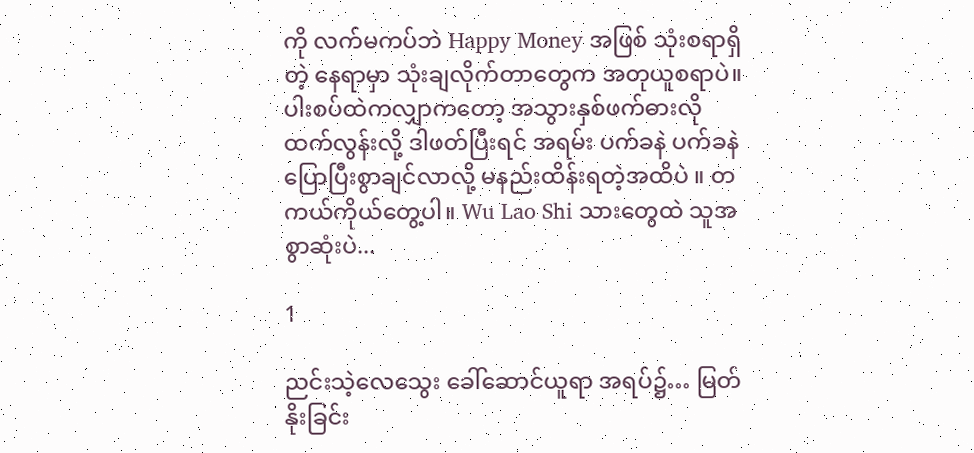ကို လက်မကပ်ဘဲ Happy Money အဖြစ် သုံးစရာရှိတဲ့ နေရာမှာ သုံးချလိုက်တာတွေက အတုယူစရာပဲ။ ပါးစပ်ထဲကလျှာကတော့ အသွားနှစ်ဖက်ဓားလို ထက်လွန်းလို့ ဒါဖတ်ပြီးရင် အရမ်း ပက်ခနဲ ပက်ခနဲ ပြောပြီးစွာချင်လာလို့ မနည်းထိန်းရတဲ့အထိပဲ ။ တကယ်ကိုယ်တွေ့ပါ။ Wu Lao Shi သားတွေထဲ သူအစွာဆုံးပဲ...

1

ညင်းသဲ့လေသွေး ခေါ်ဆောင်ယူရာ အရပ်၌… မြတ်နိုးခြင်း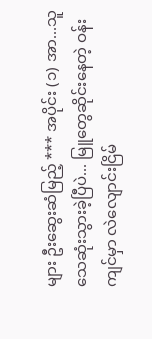များ ဦးဆွေးဆံမြည့် *** အပိုင်း (၁) အာ...သူ သေဆုံးသွားခဲ့ပြီပဲ... မြူတွေဆိုင်းနေတဲ့ ဝန်းကျင်မှာ လဲလျောင်းငြိမ်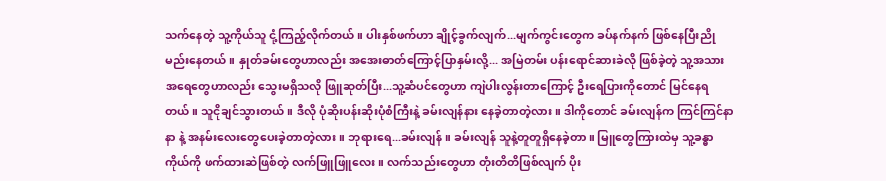သက်နေတဲ့ သူ့ကိုယ်သူ ငုံ့ကြည့်လိုက်တယ်။ ပါးနှစ်ဖက်ဟာ ချိုင့်ခွက်လျက်...မျက်ကွင်းတွေက ခပ်နက်နက် ဖြစ်နေပြီးညိုမည်းနေတယ်။ နှုတ်ခမ်းတွေဟာလည်း အအေးဓာတ်ကြောင့်ပြာနှမ်းလို့... အမြဲတမ်း ပန်းရောင်ဆားခဲလို ဖြစ်ခဲ့တဲ့ သူ့အသားအရေတွေဟာလည်း သွေးမရှိသလို ဖြူဆုတ်ပြီး...သူ့ဆံပင်တွေဟာ ကျဲပါးလွန်းတာ‌ကြောင့် ဦးရေပြားကိုတောင် မြင်နေရတယ်။ သူငိုချင်သွားတယ်။ ဒီလို ပုံဆိုးပန်းဆိုးပုံစံကြီးနဲ့ ခမ်းလျန်နား နေခဲ့တာတဲ့လား။ ဒါကိုတောင် ခမ်းလျန်က ကြင်ကြင်နာနာ နဲ့ အနမ်းလေးတွေပေးခဲ့တာတဲ့လား။ ဘုရားရေ...ခမ်းလျန် ။ ခမ်းလျန် သူနဲ့တူတူရှိနေခဲ့တာ။ မြူတွေကြားထဲမှ သူ့ခန္ဓာကိုယ်ကို ဖက်ထားဆဲဖြစ်တဲ့ လက်ဖြူဖြူလေး။ လက်သည်းတွေဟာ တုံးတိတိဖြစ်လျက် ပိုး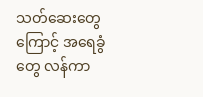သတ်ဆေးတွေကြောင့် အရေခွံတွေ လန်ကာ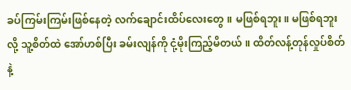ခပ်ကြမ်းကြမ်းဖြစ်နေတဲ့ လက်ချောင်းထိပ်လေးတွေ။ မဖြစ်ရဘူး။ မဖြစ်ရဘူး လို့ သူ့စိတ်ထဲ အော်ဟစ်ပြီး ခမ်းလျန်ကို ငုံ့မိုးကြည့်မိတယ်။ ထိတ်လန့်တုန်လှုပ်စိတ်နဲ့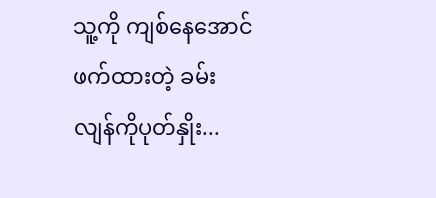သူ့ကို ကျစ်နေအောင် ဖက်ထားတဲ့ ခမ်းလျန်ကိုပုတ်နှိုး...